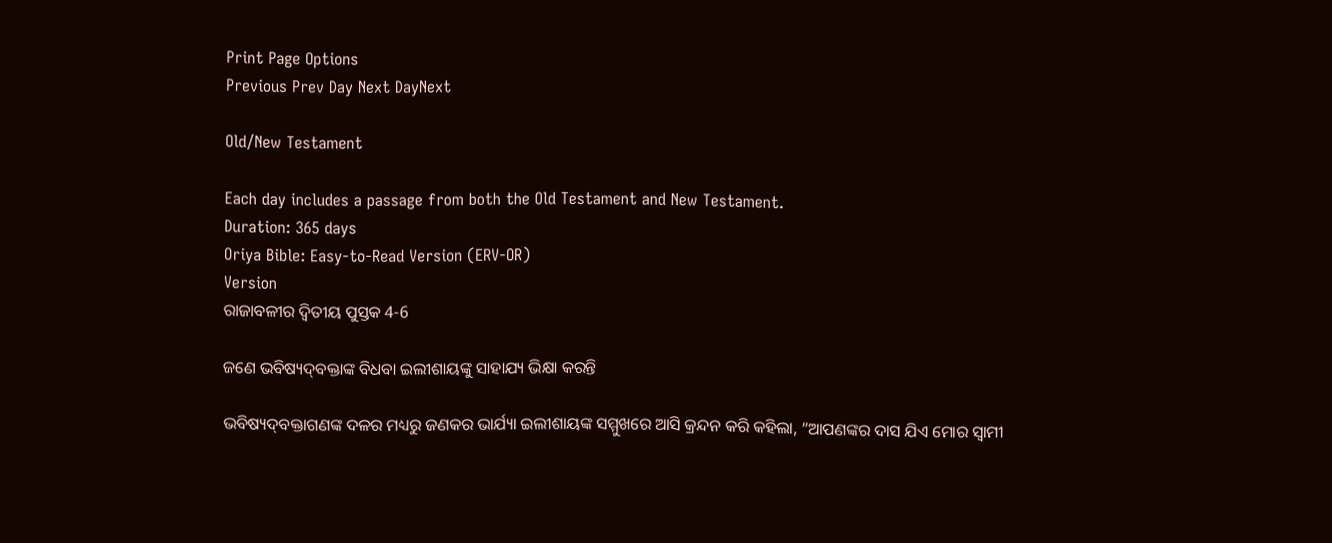Print Page Options
Previous Prev Day Next DayNext

Old/New Testament

Each day includes a passage from both the Old Testament and New Testament.
Duration: 365 days
Oriya Bible: Easy-to-Read Version (ERV-OR)
Version
ରାଜାବଳୀର ଦ୍ୱିତୀୟ ପୁସ୍ତକ 4-6

ଜଣେ ଭବିଷ୍ୟ‌ଦ୍‌ବକ୍ତାଙ୍କ ବିଧବା ଇଲୀଶାୟଙ୍କୁ ସାହାଯ୍ୟ ଭିକ୍ଷା କରନ୍ତି

ଭବିଷ୍ୟ‌ଦ୍‌ବକ୍ତାଗଣଙ୍କ ଦଳର ମଧ୍ୟରୁ ଜଣକର ଭାର୍ଯ୍ୟା ଇଲୀଶାୟଙ୍କ ସମ୍ମୁଖରେ ଆସି କ୍ରନ୍ଦନ କରି କହିଲା, “ଆପଣଙ୍କର ଦାସ ଯିଏ ମୋର ସ୍ୱାମୀ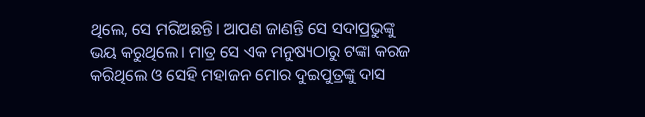ଥିଲେ, ସେ ମରିଅଛନ୍ତି। ଆପଣ ଜାଣନ୍ତି ସେ ସଦାପ୍ରଭୁଙ୍କୁ ଭୟ କରୁଥିଲେ। ମାତ୍ର ସେ ଏକ ମନୁଷ୍ୟଠାରୁ ଟଙ୍କା କରଜ କରିଥିଲେ ଓ ସେହି ମହାଜନ ମୋର ଦୁଇପୁତ୍ରଙ୍କୁ ଦାସ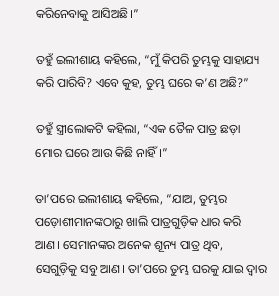କରିନେବାକୁ ଆସିଅଛି।”

ତହୁଁ ଇଲୀଶାୟ କହିଲେ, “ମୁଁ କିପରି ତୁମ୍ଭକୁ ସାହାଯ୍ୟ କରି ପାରିବି? ଏବେ କୁହ, ତୁମ୍ଭ ଘରେ କ’ଣ ଅଛି?”

ତହୁଁ ସ୍ତ୍ରୀଲୋକଟି କହିଲା, “ଏକ ତୈଳ ପାତ୍ର ଛଡ଼ା ମୋର ଘରେ ଆଉ କିଛି ନାହିଁ।”

ତା’ପରେ ଇଲୀଶାୟ କହିଲେ, “ଯାଅ, ତୁମ୍ଭର ପଡ଼ୋଶୀମାନଙ୍କଠାରୁ ଖାଲି ପାତ୍ରଗୁଡ଼ିକ ଧାର କରି ଆଣ। ସେମାନଙ୍କର ଅନେକ ଶୂନ୍ୟ ପାତ୍ର ଥିବ, ସେଗୁଡ଼ିକୁ ସବୁ ଆଣ। ତା’ପରେ ତୁମ୍ଭ ଘରକୁ ଯାଇ ଦ୍ୱାର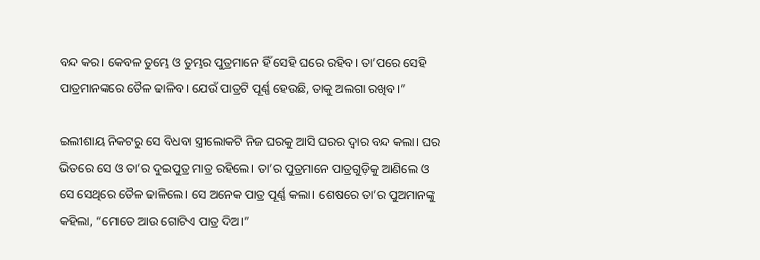ବନ୍ଦ କର। କେବଳ ତୁମ୍ଭେ ଓ ତୁମ୍ଭର ପୁତ୍ରମାନେ ହିଁ ସେହି ଘରେ ରହିବ। ତା’ପରେ ସେହି ପାତ୍ରମାନଙ୍କରେ ତୈଳ ଢାଳିବ। ଯେଉଁ ପାତ୍ରଟି ପୂର୍ଣ୍ଣ ହେଉଛି, ତାକୁ ଅଲଗା ରଖିବ।”

ଇଲୀଶାୟ ନିକଟରୁ ସେ ବିଧବା ସ୍ତ୍ରୀଲୋକଟି ନିଜ ଘରକୁ ଆସି ଘରର ଦ୍ୱାର ବନ୍ଦ କଲା। ଘର ଭିତରେ ସେ ଓ ତା’ର ଦୁଇପୁତ୍ର ମାତ୍ର ରହିଲେ। ତା’ର ପୁତ୍ରମାନେ ପାତ୍ରଗୁଡ଼ିକୁ ଆଣିଲେ ଓ ସେ ସେଥିରେ ତୈଳ ଢାଳିଲେ। ସେ ଅନେକ ପାତ୍ର ପୂର୍ଣ୍ଣ କଲା। ଶେଷରେ ତା’ର ପୁଅମାନଙ୍କୁ କହିଲା, “ମୋତେ ଆଉ ଗୋଟିଏ ପାତ୍ର ଦିଅ।”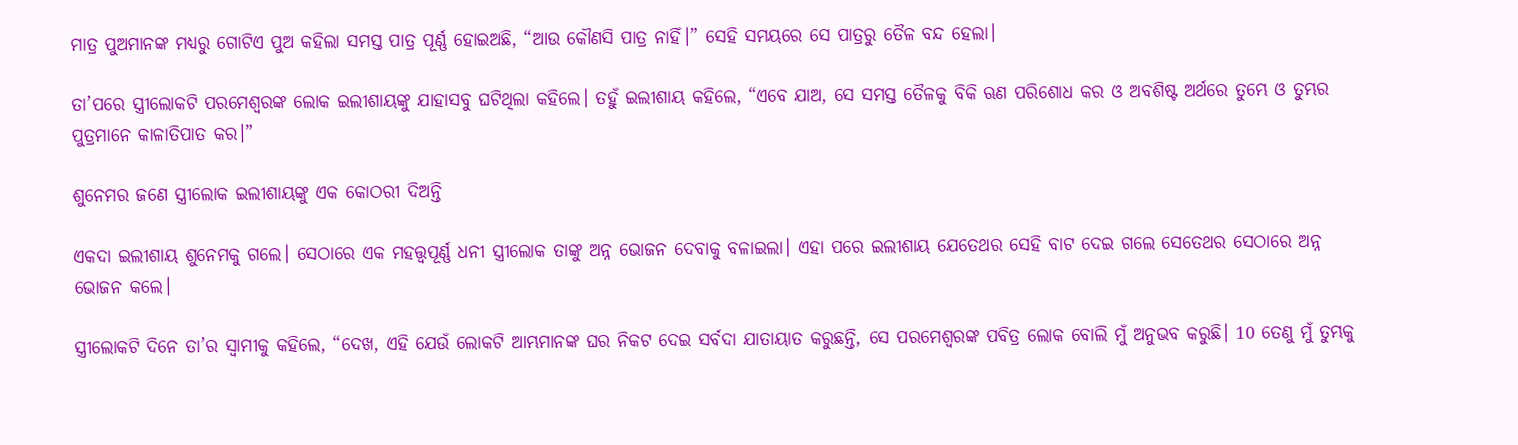ମାତ୍ର ପୁଅମାନଙ୍କ ମଧ୍ୟରୁ ଗୋଟିଏ ପୁଅ କହିଲା ସମସ୍ତ ପାତ୍ର ପୂର୍ଣ୍ଣ ହୋଇଅଛି, “ଆଉ କୌଣସି ପାତ୍ର ନାହିଁ।” ସେହି ସମୟରେ ସେ ପାତ୍ରରୁ ତୈଳ ବନ୍ଦ ହେଲା।

ତା’ପରେ ସ୍ତ୍ରୀଲୋକଟି ପରମେଶ୍ୱରଙ୍କ ଲୋକ ଇଲୀଶାୟଙ୍କୁ ଯାହାସବୁ ଘଟିଥିଲା କହିଲେ। ତହୁଁ ଇଲୀଶାୟ କହିଲେ, “ଏବେ ଯାଅ, ସେ ସମସ୍ତ ତୈଳକୁ ବିକି ଋଣ ପରିଶୋଧ କର ଓ ଅବଶିଷ୍ଟ ଅର୍ଥରେ ତୁମ୍ଭେ ଓ ତୁମ୍ଭର ପୁତ୍ରମାନେ କାଳାତିପାତ କର।”

ଶୁନେମର ଜଣେ ସ୍ତ୍ରୀଲୋକ ଇଲୀଶାୟଙ୍କୁ ଏକ କୋଠରୀ ଦିଅନ୍ତି

ଏକଦା ଇଲୀଶାୟ ଶୁନେମକୁ ଗଲେ। ସେଠାରେ ଏକ ମହତ୍ତ୍ୱପୂର୍ଣ୍ଣ ଧନୀ ସ୍ତ୍ରୀଲୋକ ତାଙ୍କୁ ଅନ୍ନ ଭୋଜନ ଦେବାକୁ ବଳାଇଲା। ଏହା ପରେ ଇଲୀଶାୟ ଯେତେଥର ସେହି ବାଟ ଦେଇ ଗଲେ ସେତେଥର ସେଠାରେ ଅନ୍ନ ଭୋଜନ କଲେ।

ସ୍ତ୍ରୀଲୋକଟି ଦିନେ ତା’ର ସ୍ୱାମୀକୁ କହିଲେ, “ଦେଖ, ଏହି ଯେଉଁ ଲୋକଟି ଆମ୍ଭମାନଙ୍କ ଘର ନିକଟ ଦେଇ ସର୍ବଦା ଯାତାୟାତ କରୁଛନ୍ତି, ସେ ପରମେଶ୍ୱରଙ୍କ ପବିତ୍ର ଲୋକ ବୋଲି ମୁଁ ଅନୁଭବ କରୁଛି। 10 ତେଣୁ ମୁଁ ତୁମ୍ଭକୁ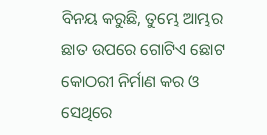ବିନୟ କରୁଛି, ତୁମ୍ଭେ ଆମ୍ଭର ଛାତ ଉପରେ ଗୋଟିଏ ଛୋଟ କୋଠରୀ ନିର୍ମାଣ କର ଓ ସେଥିରେ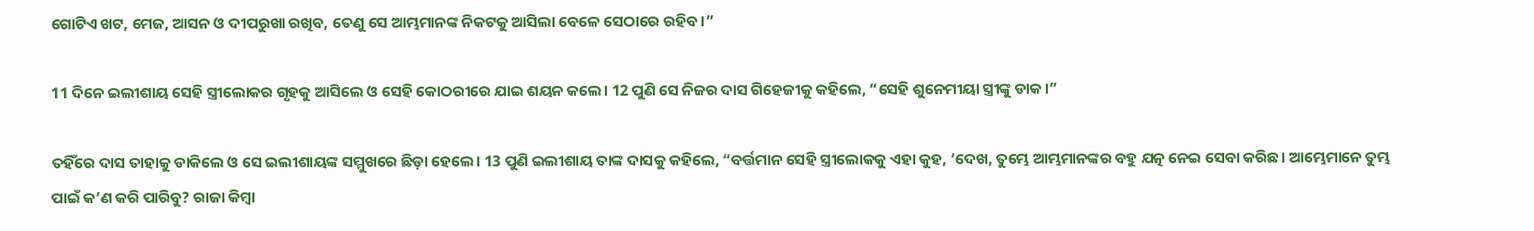ଗୋଟିଏ ଖଟ, ମେଜ, ଆସନ ଓ ଦୀପରୁଖା ରଖିବ, ତେଣୁ ସେ ଆମ୍ଭମାନଙ୍କ ନିକଟକୁ ଆସିଲା ବେଳେ ସେଠାରେ ରହିବ।”

11 ଦିନେ ଇଲୀଶାୟ ସେହି ସ୍ତ୍ରୀଲୋକର ଗୃହକୁ ଆସିଲେ ଓ ସେହି କୋଠରୀରେ ଯାଇ ଶୟନ କଲେ। 12 ପୁଣି ସେ ନିଜର ଦାସ ଗିହେଜୀକୁ କହିଲେ, “ସେହି ଶୁନେମୀୟା ସ୍ତ୍ରୀଙ୍କୁ ଡାକ।”

ତହିଁରେ ଦାସ ତାହାକୁ ଡାକିଲେ ଓ ସେ ଇଲୀଶାୟଙ୍କ ସମ୍ମୁଖରେ ଛିଡ଼ା ହେଲେ। 13 ପୁଣି ଇଲୀଶାୟ ତାଙ୍କ ଦାସକୁ କହିଲେ, “ବର୍ତ୍ତମାନ ସେହି ସ୍ତ୍ରୀଲୋକକୁ ଏହା କୁହ, ‘ଦେଖ, ତୁମ୍ଭେ ଆମ୍ଭମାନଙ୍କର ବହୁ ଯତ୍ନ ନେଇ ସେବା କରିଛ। ଆମ୍ଭେମାନେ ତୁମ୍ଭ ପାଇଁ କ’ଣ କରି ପାରିବୁ? ରାଜା କିମ୍ବା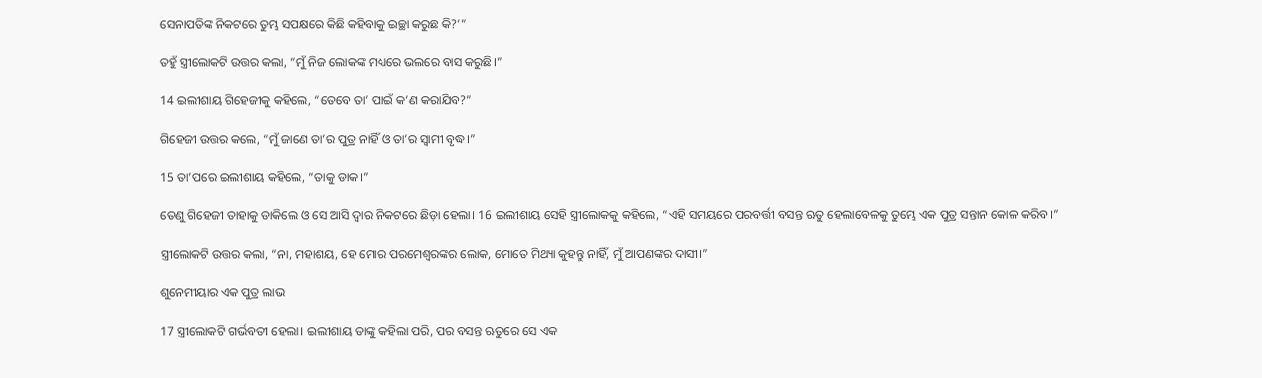ସେନାପତିଙ୍କ ନିକଟରେ ତୁମ୍ଭ ସପକ୍ଷରେ କିଛି କହିବାକୁ ଇଚ୍ଛା କରୁଛ କି?’”

ତହୁଁ ସ୍ତ୍ରୀଲୋକଟି ଉତ୍ତର କଲା, “ମୁଁ ନିଜ ଲୋକଙ୍କ ମଧ୍ୟରେ ଭଲରେ ବାସ କରୁଛି।”

14 ଇଲୀଶାୟ ଗିହେଜୀକୁ କହିଲେ, “ତେବେ ତା’ ପାଇଁ କ’ଣ କରାଯିବ?”

ଗିହେଜୀ ଉତ୍ତର କଲେ, “ମୁଁ ଜାଣେ ତା’ର ପୁତ୍ର ନାହିଁ ଓ ତା’ର ସ୍ୱାମୀ ବୃଦ୍ଧ।”

15 ତା’ପରେ ଇଲୀଶାୟ କହିଲେ, “ତାକୁ ଡାକ।”

ତେଣୁ ଗିହେଜୀ ତାହାକୁ ଡାକିଲେ ଓ ସେ ଆସି ଦ୍ୱାର ନିକଟରେ ଛିଡ଼ା ହେଲା। 16 ଇଲୀଶାୟ ସେହି ସ୍ତ୍ରୀଲୋକକୁ କହିଲେ, “ଏହି ସମୟରେ ପରବର୍ତ୍ତୀ ବସନ୍ତ ଋତୁ ହେଲାବେଳକୁ ତୁମ୍ଭେ ଏକ ପୁତ୍ର ସନ୍ତାନ କୋଳ କରିବ।”

ସ୍ତ୍ରୀଲୋକଟି ଉତ୍ତର କଲା, “ନା, ମହାଶୟ, ହେ ମୋର ପରମେଶ୍ୱରଙ୍କର ଲୋକ, ମୋତେ ମିଥ୍ୟା କୁହନ୍ତୁ ନାହିଁ, ମୁଁ ଆପଣଙ୍କର ଦାସୀ।”

ଶୁନେମୀୟାର ଏକ ପୁତ୍ର ଲାଭ

17 ସ୍ତ୍ରୀଲୋକଟି ଗର୍ଭବତୀ ହେଲା। ଇଲୀଶାୟ ତାଙ୍କୁ କହିଲା ପରି, ପର ବସନ୍ତ ଋତୁରେ ସେ ଏକ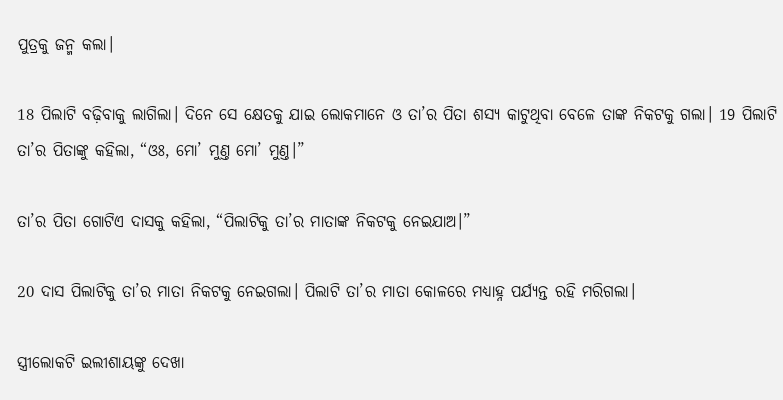ପୁତ୍ରକୁ ଜନ୍ମ କଲା।

18 ପିଲାଟି ବଢ଼ିବାକୁ ଲାଗିଲା। ଦିନେ ସେ କ୍ଷେତକୁ ଯାଇ ଲୋକମାନେ ଓ ତା’ର ପିତା ଶସ୍ୟ କାଟୁଥିବା ବେଳେ ତାଙ୍କ ନିକଟକୁ ଗଲା। 19 ପିଲାଟି ତା’ର ପିତାଙ୍କୁ କହିଲା, “ଓଃ, ମୋ’ ମୁଣ୍ତ ମୋ’ ମୁଣ୍ତ।”

ତା’ର ପିତା ଗୋଟିଏ ଦାସକୁ କହିଲା, “ପିଲାଟିକୁ ତା’ର ମାତାଙ୍କ ନିକଟକୁ ନେଇଯାଅ।”

20 ଦାସ ପିଲାଟିକୁ ତା’ର ମାତା ନିକଟକୁ ନେଇଗଲା। ପିଲାଟି ତା’ର ମାତା କୋଳରେ ମଧ୍ୟାହ୍ନ ପର୍ଯ୍ୟନ୍ତ ରହି ମରିଗଲା।

ସ୍ତ୍ରୀଲୋକଟି ଇଲୀଶାୟଙ୍କୁ ଦେଖା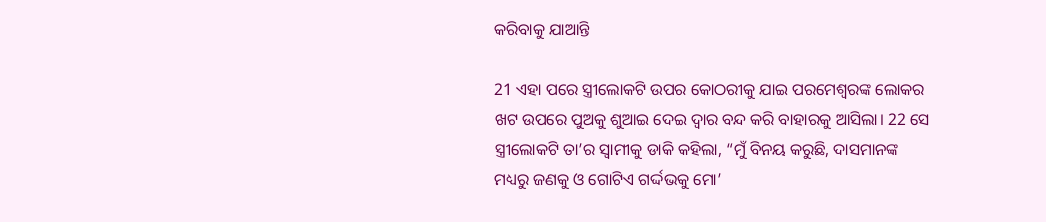କରିବାକୁ ଯାଆନ୍ତି

21 ଏହା ପରେ ସ୍ତ୍ରୀଲୋକଟି ଉପର କୋଠରୀକୁ ଯାଇ ପରମେଶ୍ୱରଙ୍କ ଲୋକର ଖଟ ଉପରେ ପୁଅକୁ ଶୁଆଇ ଦେଇ ଦ୍ୱାର ବନ୍ଦ କରି ବାହାରକୁ ଆସିଲା। 22 ସେ ସ୍ତ୍ରୀଲୋକଟି ତା’ର ସ୍ୱାମୀକୁ ଡାକି କହିଲା, “ମୁଁ ବିନୟ କରୁଛି, ଦାସମାନଙ୍କ ମଧ୍ୟରୁ ଜଣକୁ ଓ ଗୋଟିଏ ଗର୍ଦ୍ଦଭକୁ ମୋ’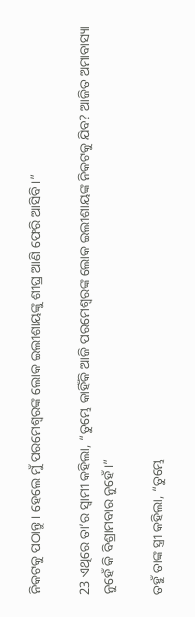ନିକଟକୁ ପଠାନ୍ତୁ। ହେଲେ ମୁଁ ପରମେଶ୍ୱରଙ୍କ ଲୋକ ଇଲୀଶାୟଙ୍କୁ ଶୀଘ୍ର ଆଣି ଫେରି ଆସିବି।”

23 ଏଥିରେ ତା’ର ସ୍ୱାମୀ କହିଲା, “ତୁମ୍ଭେ କାହିଁକି ଆଜି ପରମେଶ୍ୱରଙ୍କ ଲୋକ ଇଲୀଶାୟଙ୍କ ନିକଟକୁ ଯିବ? ଆଜିତ ଅମାବାସ୍ୟା ନୁହେଁ କି ବିଶ୍ରାମବାର ନୁହେଁ।”

ତହୁଁ ତାଙ୍କ ସ୍ତ୍ରୀ କହିଲା, “ତୁମ୍ଭେ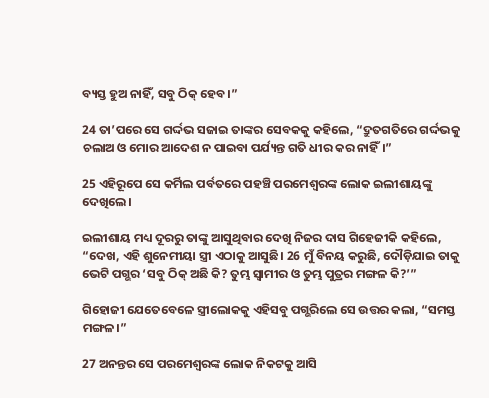ବ୍ୟସ୍ତ ହୁଅ ନାହିଁ, ସବୁ ଠିକ୍ ହେବ।”

24 ତା’ପରେ ସେ ଗର୍ଦ୍ଦଭ ସଜାଇ ତାଙ୍କର ସେବକକୁ କହିଲେ, “ଦ୍ରୁତଗତିରେ ଗର୍ଦ୍ଦଭକୁ ଚଲାଅ ଓ ମୋର ଆଦେଶ ନ ପାଇବା ପର୍ଯ୍ୟନ୍ତ ଗତି ଧୀର କର ନାହିଁ।”

25 ଏହିରୂପେ ସେ କର୍ମିଲ ପର୍ବତରେ ପହଞ୍ଚି ପରମେଶ୍ୱରଙ୍କ ଲୋକ ଇଲୀଶାୟଙ୍କୁ ଦେଖିଲେ।

ଇଲୀଶାୟ ମଧ୍ୟ ଦୂରରୁ ତାଙ୍କୁ ଆସୁଥିବାର ଦେଖି ନିଜର ଦାସ ଗିହେଜୀକି କହିଲେ, “ଦେଖ, ଏହି ଶୁନେମୀୟା ସ୍ତ୍ରୀ ଏଠାକୁ ଆସୁଛି। 26 ମୁଁ ବିନୟ କରୁଛି, ଦୌଡ଼ିଯାଇ ତାକୁ ଭେଟି ପଗ୍ଭର ‘ସବୁ ଠିକ୍ ଅଛି କି? ତୁମ୍ଭ ସ୍ୱାମୀର ଓ ତୁମ୍ଭ ପୁତ୍ରର ମଙ୍ଗଳ କି?’”

ଗିହୋଜୀ ଯେତେବେଳେ ସ୍ତ୍ରୀଲୋକକୁ ଏହିସବୁ ପଗ୍ଭରିଲେ ସେ ଉତ୍ତର କଲା, “ସମସ୍ତ ମଙ୍ଗଳ।”

27 ଅନନ୍ତର ସେ ପରମେଶ୍ୱରଙ୍କ ଲୋକ ନିକଟକୁ ଆସି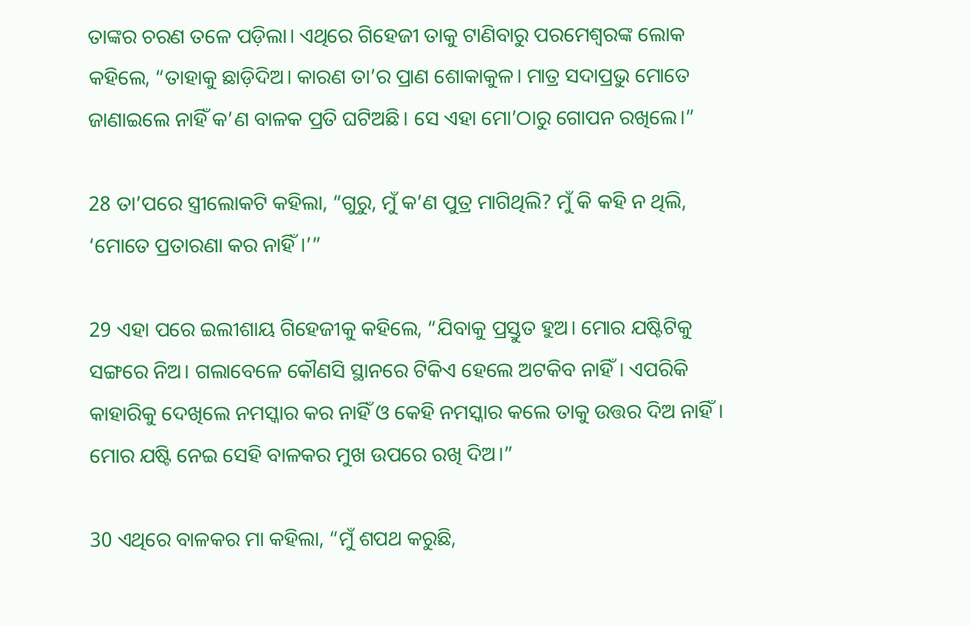ତାଙ୍କର ଚରଣ ତଳେ ପଡ଼ିଲା। ଏଥିରେ ଗିହେଜୀ ତାକୁ ଟାଣିବାରୁ ପରମେଶ୍ୱରଙ୍କ ଲୋକ କହିଲେ, “ତାହାକୁ ଛାଡ଼ିଦିଅ। କାରଣ ତା’ର ପ୍ରାଣ ଶୋକାକୁଳ। ମାତ୍ର ସଦାପ୍ରଭୁ ମୋତେ ଜାଣାଇଲେ ନାହିଁ କ’ଣ ବାଳକ ପ୍ରତି ଘଟିଅଛି। ସେ ଏହା ମୋ’ଠାରୁ ଗୋପନ ରଖିଲେ।”

28 ତା’ପରେ ସ୍ତ୍ରୀଲୋକଟି କହିଲା, “ଗୁରୁ, ମୁଁ କ’ଣ ପୁତ୍ର ମାଗିଥିଲି? ମୁଁ କି କହି ନ ଥିଲି, ‘ମୋତେ ପ୍ରତାରଣା କର ନାହିଁ।’”

29 ଏହା ପରେ ଇଲୀଶାୟ ଗିହେଜୀକୁ କହିଲେ, “ଯିବାକୁ ପ୍ରସ୍ତୁତ ହୁଅ। ମୋର ଯଷ୍ଟିଟିକୁ ସଙ୍ଗରେ ନିଅ। ଗଲାବେଳେ କୌଣସି ସ୍ଥାନରେ ଟିକିଏ ହେଲେ ଅଟକିବ ନାହିଁ। ଏପରିକି କାହାରିକୁ ଦେଖିଲେ ନମସ୍କାର କର ନାହିଁ ଓ କେହି ନମସ୍କାର କଲେ ତାକୁ ଉତ୍ତର ଦିଅ ନାହିଁ। ମୋର ଯଷ୍ଟି ନେଇ ସେହି ବାଳକର ମୁଖ ଉପରେ ରଖି ଦିଅ।”

30 ଏଥିରେ ବାଳକର ମା କହିଲା, “ମୁଁ ଶପଥ କରୁଛି,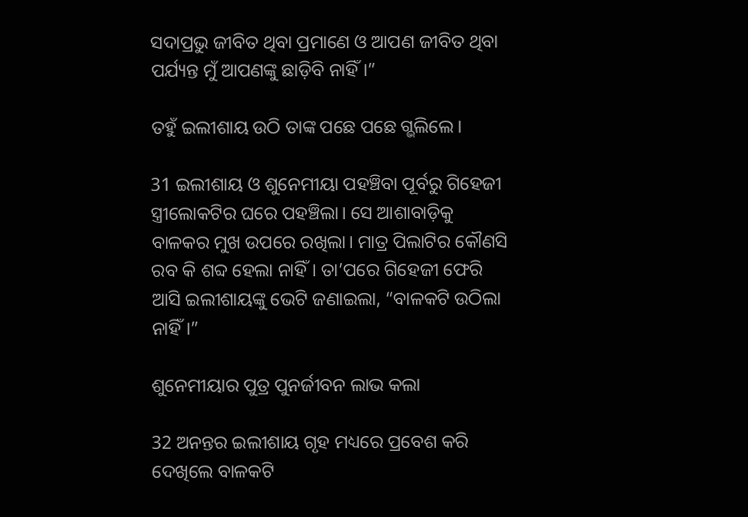ସଦାପ୍ରଭୁ ଜୀବିତ ଥିବା ପ୍ରମାଣେ ଓ ଆପଣ ଜୀବିତ ଥିବା ପର୍ଯ୍ୟନ୍ତ ମୁଁ ଆପଣଙ୍କୁ ଛାଡ଼ିବି ନାହିଁ।”

ତହୁଁ ଇଲୀଶାୟ ଉଠି ତାଙ୍କ ପଛେ ପଛେ ଗ୍ଭଲିଲେ।

31 ଇଲୀଶାୟ ଓ ଶୁନେମୀୟା ପହଞ୍ଚିବା ପୂର୍ବରୁ ଗିହେଜୀ ସ୍ତ୍ରୀଲୋକଟିର ଘରେ ପହଞ୍ଚିଲା। ସେ ଆଶାବାଡ଼ିକୁ ବାଳକର ମୁଖ ଉପରେ ରଖିଲା। ମାତ୍ର ପିଲାଟିର କୌଣସି ରବ କି ଶବ୍ଦ ହେଲା ନାହିଁ। ତା’ପରେ ଗିହେଜୀ ଫେରି ଆସି ଇଲୀଶାୟଙ୍କୁ ଭେଟି ଜଣାଇଲା, “ବାଳକଟି ଉଠିଲା ନାହିଁ।”

ଶୁନେମୀୟାର ପୁତ୍ର ପୁନର୍ଜୀବନ ଲାଭ କଲା

32 ଅନନ୍ତର ଇଲୀଶାୟ ଗୃହ ମଧ୍ୟରେ ପ୍ରବେଶ କରି ଦେଖିଲେ ବାଳକଟି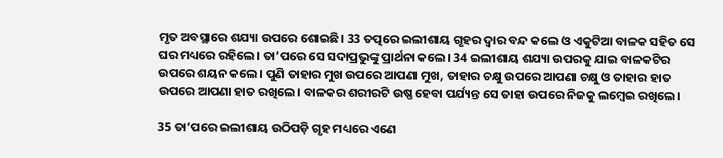ମୃତ ଅବସ୍ଥାରେ ଶଯ୍ୟା ଉପରେ ଶୋଇଛି। 33 ତତ୍ପରେ ଇଲୀଶାୟ ଗୃହର ଦ୍ୱାର ବନ୍ଦ କଲେ ଓ ଏକୁଟିଆ ବାଳକ ସହିତ ସେ ଘର ମଧ୍ୟରେ ରହିଲେ। ତା’ପରେ ସେ ସଦାପ୍ରଭୁଙ୍କୁ ପ୍ରାର୍ଥନା କଲେ। 34 ଇଲୀଶାୟ ଶଯ୍ୟା ଉପରକୁ ଯାଇ ବାଳକଟିର ଉପରେ ଶୟନ କଲେ। ପୁଣି ତାହାର ମୁଖ ଉପରେ ଆପଣା ମୁଖ, ତାହାର ଚକ୍ଷୁ ଉପରେ ଆପଣା ଚକ୍ଷୁ ଓ ତାହାର ହାତ ଉପରେ ଆପଣା ହାତ ରଖିଲେ। ବାଳକର ଶରୀରଟି ଉଷ୍ଣ ହେବା ପର୍ଯ୍ୟନ୍ତ ସେ ତାହା ଉପରେ ନିଜକୁ ଲମ୍ବେଇ ରଖିଲେ।

35 ତା’ପରେ ଇଲୀଶାୟ ଉଠିପଡ଼ି ଗୃହ ମଧ୍ୟରେ ଏଣେ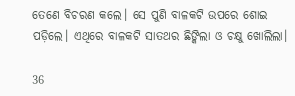ତେଣେ ବିଚରଣ କଲେ। ସେ ପୁଣି ବାଳକଟି ଉପରେ ଶୋଇ ପଡ଼ିଲେ। ଏଥିରେ ବାଳକଟି ସାତଥର ଛିଙ୍କିଲା ଓ ଚକ୍ଷୁ ଖୋଲିଲା।

36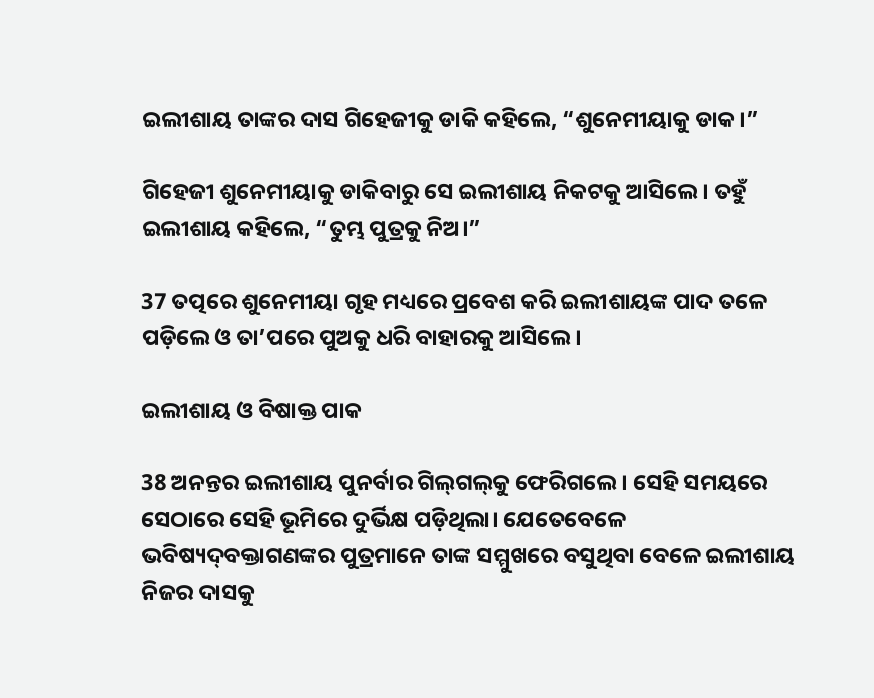ଇଲୀଶାୟ ତାଙ୍କର ଦାସ ଗିହେଜୀକୁ ଡାକି କହିଲେ, “ଶୁନେମୀୟାକୁ ଡାକ।”

ଗିହେଜୀ ଶୁନେମୀୟାକୁ ଡାକିବାରୁ ସେ ଇଲୀଶାୟ ନିକଟକୁ ଆସିଲେ। ତହୁଁ ଇଲୀଶାୟ କହିଲେ, “ତୁମ୍ଭ ପୁତ୍ରକୁ ନିଅ।”

37 ତତ୍ପରେ ଶୁନେମୀୟା ଗୃହ ମଧ୍ୟରେ ପ୍ରବେଶ କରି ଇଲୀଶାୟଙ୍କ ପାଦ ତଳେ ପଡ଼ିଲେ ଓ ତା’ପରେ ପୁଅକୁ ଧରି ବାହାରକୁ ଆସିଲେ।

ଇଲୀଶାୟ ଓ ବିଷାକ୍ତ ପାକ

38 ଅନନ୍ତର ଇଲୀଶାୟ ପୁନର୍ବାର ଗି‌ଲ୍‌‌‌ଗ‌ଲ୍‌‌‌କୁ ଫେରିଗଲେ। ସେହି ସମୟରେ ସେଠାରେ ସେହି ଭୂମିରେ ଦୁର୍ଭିକ୍ଷ ପଡ଼ିଥିଲା। ଯେତେବେଳେ ଭବିଷ୍ୟ‌ଦ୍‌ବକ୍ତାଗଣଙ୍କର ପୁତ୍ରମାନେ ତାଙ୍କ ସମ୍ମୁଖରେ ବସୁଥିବା ବେଳେ ଇଲୀଶାୟ ନିଜର ଦାସକୁ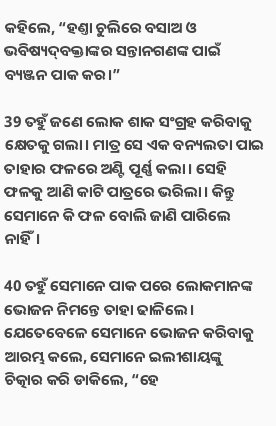କହିଲେ, “ହଣ୍ତା ଚୁଲିରେ ବସାଅ ଓ ଭବିଷ୍ୟ‌ଦ୍‌ବକ୍ତାଙ୍କର ସନ୍ତାନଗଣଙ୍କ ପାଇଁ ବ୍ୟଞ୍ଜନ ପାକ କର।”

39 ତହୁଁ ଜଣେ ଲୋକ ଶାକ ସଂଗ୍ରହ କରିବାକୁ କ୍ଷେତକୁ ଗଲା। ମାତ୍ର ସେ ଏକ ବନ୍ୟଲତା ପାଇ ତାହାର ଫଳରେ ଅଣ୍ଟି ପୂର୍ଣ୍ଣ କଲା। ସେହି ଫଳକୁ ଆଣି କାଟି ପାତ୍ରରେ ଭରିଲା। କିନ୍ତୁ ସେମାନେ କି ଫଳ ବୋଲି ଜାଣି ପାରିଲେ ନାହିଁ।

40 ତହୁଁ ସେମାନେ ପାକ ପରେ ଲୋକମାନଙ୍କ ଭୋଜନ ନିମନ୍ତେ ତାହା ଢାଳିଲେ। ଯେତେବେଳେ ସେମାନେ ଭୋଜନ କରିବାକୁ ଆରମ୍ଭ କଲେ, ସେମାନେ ଇଲୀଶାୟଙ୍କୁ ଚିତ୍କାର କରି ଡାକିଲେ, “ହେ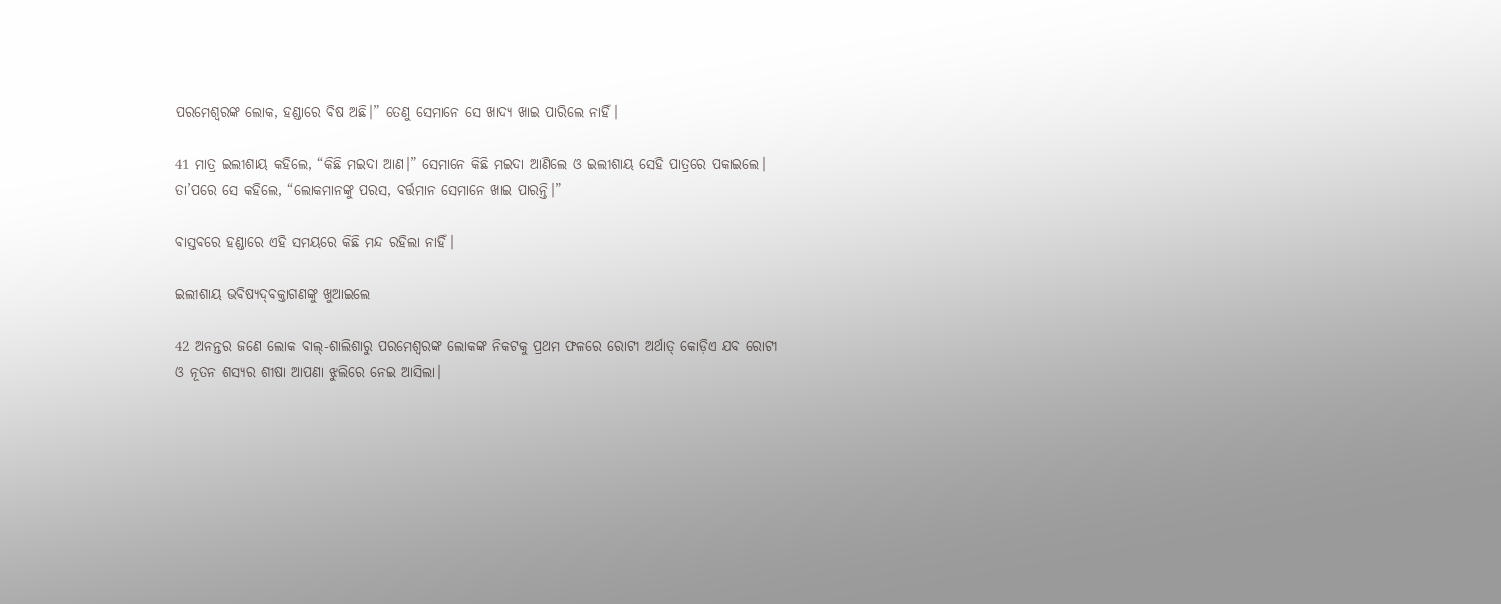ପରମେଶ୍ୱରଙ୍କ ଲୋକ, ହଣ୍ଡାରେ ବିଷ ଅଛି।” ତେଣୁ ସେମାନେ ସେ ଖାଦ୍ୟ ଖାଇ ପାରିଲେ ନାହିଁ।

41 ମାତ୍ର ଇଲୀଶାୟ କହିଲେ, “କିଛି ମଇଦା ଆଣ।” ସେମାନେ କିଛି ମଇଦା ଆଣିଲେ ଓ ଇଲୀଶାୟ ସେହି ପାତ୍ରରେ ପକାଇଲେ। ତା’ପରେ ସେ କହିଲେ, “ଲୋକମାନଙ୍କୁ ପରସ, ବର୍ତ୍ତମାନ ସେମାନେ ଖାଇ ପାରନ୍ତି।”

ବାସ୍ତବରେ ହଣ୍ଡାରେ ଏହି ସମୟରେ କିଛି ମନ୍ଦ ରହିଲା ନାହିଁ।

ଇଲୀଶାୟ ଭବିଷ୍ୟ‌ଦ୍‌ବକ୍ତାଗଣଙ୍କୁ ଖୁଆଇଲେ

42 ଅନନ୍ତର ଜଣେ ଲୋକ ବାଲ୍-ଶାଲିଶାରୁ ପରମେଶ୍ୱରଙ୍କ ଲୋକଙ୍କ ନିକଟକୁ ପ୍ରଥମ ଫଳରେ ରୋଟୀ ଅର୍ଥାତ୍ କୋଡ଼ିଏ ଯବ ରୋଟୀ ଓ ନୂତନ ଶସ୍ୟର ଶୀଷା ଆପଣା ଝୁଲିରେ ନେଇ ଆସିଲା।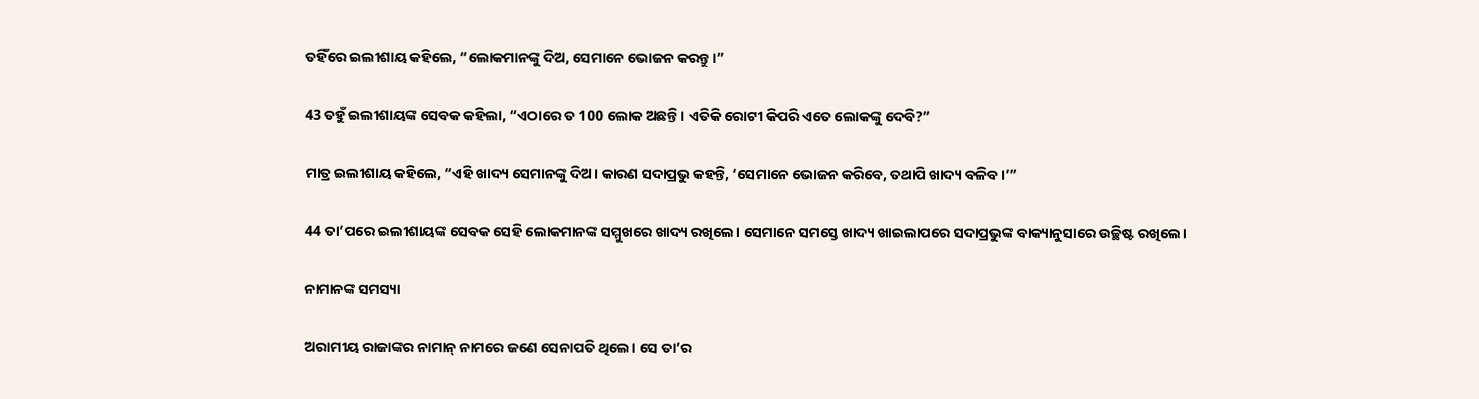ତହିଁରେ ଇଲୀଶାୟ କହିଲେ, “ଲୋକମାନଙ୍କୁ ଦିଅ, ସେମାନେ ଭୋଜନ କରନ୍ତୁ।”

43 ତହୁଁ ଇଲୀଶାୟଙ୍କ ସେବକ କହିଲା, “ଏଠାରେ ତ 100 ଲୋକ ଅଛନ୍ତି। ଏତିକି ରୋଟୀ କିପରି ଏତେ ଲୋକଙ୍କୁ ଦେବି?”

ମାତ୍ର ଇଲୀଶାୟ କହିଲେ, “ଏହି ଖାଦ୍ୟ ସେମାନଙ୍କୁ ଦିଅ। କାରଣ ସଦାପ୍ରଭୁ କହନ୍ତି, ‘ସେମାନେ ଭୋଜନ କରିବେ, ତଥାପି ଖାଦ୍ୟ ବଳିବ।’”

44 ତା’ପରେ ଇଲୀଶାୟଙ୍କ ସେବକ ସେହି ଲୋକମାନଙ୍କ ସମ୍ମୁଖରେ ଖାଦ୍ୟ ରଖିଲେ। ସେମାନେ ସମସ୍ତେ ଖାଦ୍ୟ ଖାଇଲାପରେ ସଦାପ୍ରଭୁଙ୍କ ବାକ୍ୟାନୁସାରେ ଉଚ୍ଛିଷ୍ଟ ରଖିଲେ।

ନାମାନଙ୍କ ସମସ୍ୟା

ଅରାମୀୟ ରାଜାଙ୍କର ନାମାନ୍ ନାମରେ ଜଣେ ସେନାପତି ଥିଲେ। ସେ ତା’ର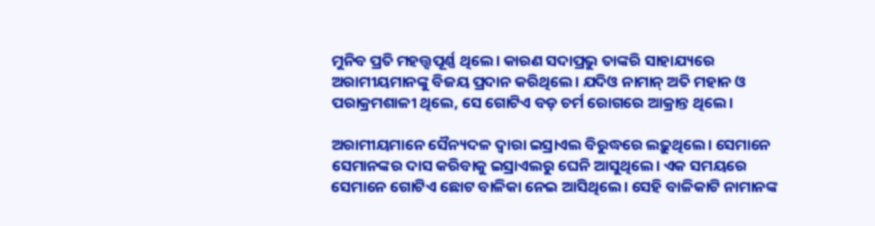ମୁନିବ ପ୍ରତି ମହତ୍ତ୍ୱପୂର୍ଣ୍ଣ ଥିଲେ। କାରଣ ସଦାପ୍ରଭୁ ତାଙ୍କରି ସାହାଯ୍ୟରେ ଅରାମୀୟମାନଙ୍କୁ ବିଜୟ ପ୍ରଦାନ କରିଥିଲେ। ଯଦିଓ ନାମାନ୍ ଅତି ମହାନ ଓ ପରାକ୍ରମଶାଳୀ ଥିଲେ, ସେ ଗୋଟିଏ ବଡ଼ ଚର୍ମ ରୋଗରେ ଆକ୍ରାନ୍ତ ଥିଲେ।

ଅରାମୀୟମାନେ ସୈନ୍ୟଦଳ ଦ୍ୱାରା ଇସ୍ରାଏଲ ବିରୁଦ୍ଧରେ ଲଢ଼ୁଥିଲେ। ସେମାନେ ସେମାନଙ୍କର ଦାସ କରିବାକୁ ଇସ୍ରାଏଲରୁ ଘେନି ଆସୁଥିଲେ। ଏକ ସମୟରେ ସେମାନେ ଗୋଟିଏ ଛୋଟ ବାଳିକା ନେଇ ଆସିଥିଲେ। ସେହି ବାଳିକାଟି ନାମା‌ନଙ୍କ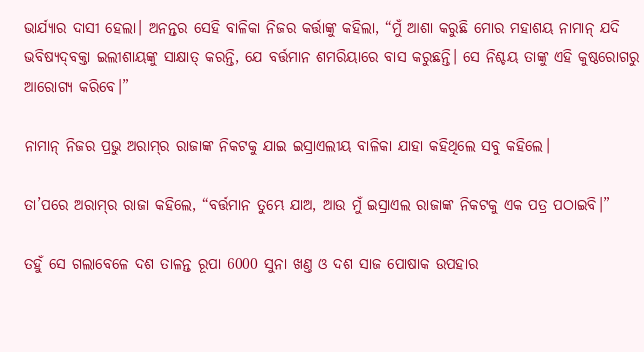ଭାର୍ଯ୍ୟାର ଦାସୀ ହେଲା। ଅନନ୍ତର ସେହି ବାଳିକା ନିଜର କର୍ତ୍ତାଙ୍କୁ କହିଲା, “ମୁଁ ଆଶା କରୁଛି ମୋର ମହାଶୟ ନାମା‌ନ୍‌ ଯଦି ଭବିଷ୍ୟ‌ଦ୍‌ବକ୍ତା ଇଲୀଶାୟଙ୍କୁ ସାକ୍ଷାତ୍ କରନ୍ତି, ଯେ ବର୍ତ୍ତମାନ ଶମରିୟାରେ ବାସ କରୁଛନ୍ତି। ସେ ନିଶ୍ଚୟ ତାଙ୍କୁ ଏହି କୁଷ୍ଠରୋଗରୁ ଆରୋଗ୍ୟ କରିବେ।”

ନାମାନ୍ ନିଜର ପ୍ରଭୁ ଅରା‌ମ୍‌ର ରାଜାଙ୍କ ନିକଟକୁ ଯାଇ ଇସ୍ରାଏଲୀୟ ବାଳିକା ଯାହା କହିଥିଲେ ସବୁ କହିଲେ।

ତା’ପରେ ଅରା‌ମ୍‌ର ରାଜା କହିଲେ, “ବର୍ତ୍ତମାନ ତୁମ୍ଭେ ଯାଅ, ଆଉ ମୁଁ ଇସ୍ରାଏଲ ରାଜାଙ୍କ ନିକଟକୁ ଏକ ପତ୍ର ପଠାଇବି।”

ତହୁଁ ସେ ଗଲାବେଳେ ଦଶ ତାଳନ୍ତ ରୂପା 6000 ସୁନା ଖଣ୍ତ ଓ ଦଶ ସାଜ ପୋଷାକ ଉପହାର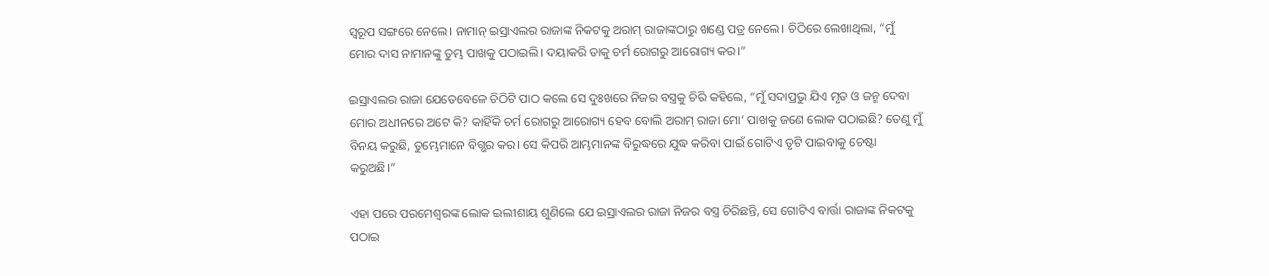ସ୍ୱରୂପ ସଙ୍ଗରେ ନେଲେ। ନାମାନ୍ ଇସ୍ରାଏଲର ରାଜାଙ୍କ ନିକଟକୁ ଅରାମ୍ ରାଜାଙ୍କଠାରୁ ଖଣ୍ଡେ ପତ୍ର ନେଲେ। ଚିଠିରେ ଲେଖାଥିଲା, “ମୁଁ ମୋର ଦାସ ନାମା‌ନଙ୍କୁ ତୁମ୍ଭ ପାଖକୁ ପଠାଇଲି। ଦୟାକରି ତାକୁ ଚର୍ମ ରୋଗରୁ ଆରୋଗ୍ୟ କର।”

ଇସ୍ରାଏଲର ରାଜା ଯେତେବେଳେ ଚିଠିଟି ପାଠ କଲେ ସେ ଦୁଃଖରେ ନିଜର ବସ୍ତ୍ରକୁ ଚିରି କହିଲେ, “ମୁଁ ସଦାପ୍ରଭୁ ଯିଏ ମୃତ ଓ ଜନ୍ମ ଦେବା ମୋର ଅଧୀନରେ ଅଟେ କି? କାହିଁକି ଚର୍ମ ରୋଗରୁ ଆରୋଗ୍ୟ ହେବ ବୋଲି ଅରାମ୍ ରାଜା ମୋ’ ପାଖକୁ ଜଣେ ଲୋକ ପଠାଇଛି? ତେଣୁ ମୁଁ ବିନୟ କରୁଛି, ତୁମ୍ଭେମାନେ ବିଗ୍ଭର କର। ସେ କିପରି ଆମ୍ଭମାନଙ୍କ ବିରୁଦ୍ଧରେ ଯୁଦ୍ଧ କରିବା ପାଇଁ ଗୋଟିଏ ତୃଟି ପାଇବାକୁ ଚେଷ୍ଟା କରୁଅଛି।”

ଏହା ପରେ ପରମେଶ୍ୱରଙ୍କ ଲୋକ ଇଲୀଶାୟ ଶୁଣିଲେ ଯେ ଇସ୍ରାଏଲର ରାଜା ନିଜର ବସ୍ତ୍ର ଚିରିଛନ୍ତି, ସେ ଗୋଟିଏ ବାର୍ତ୍ତା ରାଜାଙ୍କ ନିକଟକୁ ପଠାଇ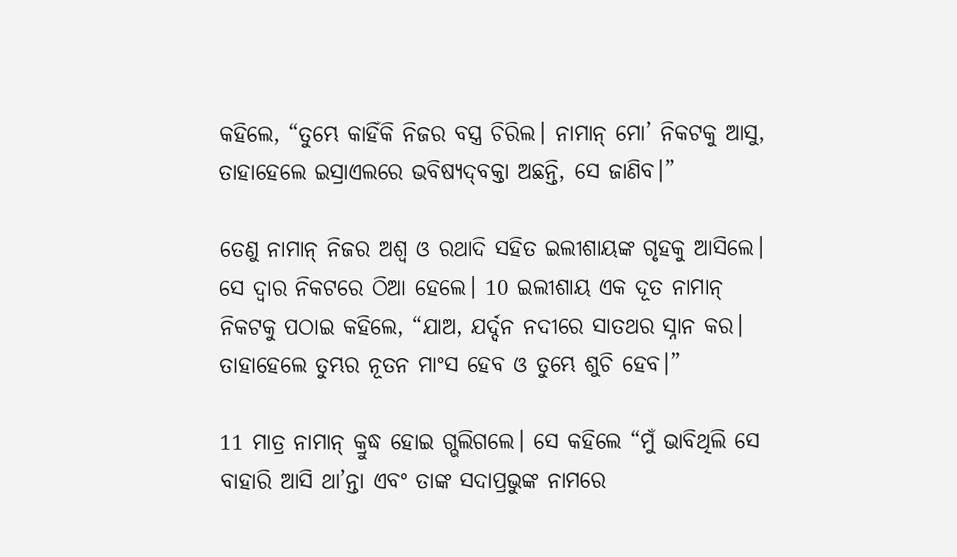କହିଲେ, “ତୁମ୍ଭେ କାହିଁକି ନିଜର ବସ୍ତ୍ର ଚିରିଲ। ନାମାନ୍ ମୋ’ ନିକଟକୁ ଆସୁ, ତାହାହେଲେ ଇସ୍ରାଏଲରେ ଭବିଷ୍ୟ‌ଦ୍‌ବକ୍ତା ଅଛନ୍ତି, ସେ ଜାଣିବ।”

ତେଣୁ ନାମାନ୍ ନିଜର ଅଶ୍ୱ ଓ ରଥାଦି ସହିତ ଇଲୀଶାୟଙ୍କ ଗୃହକୁ ଆସିଲେ। ସେ ଦ୍ୱାର ନିକଟରେ ଠିଆ ହେଲେ। 10 ଇଲୀଶାୟ ଏକ ଦୂତ ନାମାନ୍ ନିକଟକୁ ପଠାଇ କହିଲେ, “ଯାଅ, ଯର୍ଦ୍ଦନ ନଦୀରେ ସାତଥର ସ୍ନାନ କର। ତାହାହେଲେ ତୁମ୍ଭର ନୂତନ ମାଂସ ହେବ ଓ ତୁମ୍ଭେ ଶୁଚି ହେବ।”

11 ମାତ୍ର ନାମାନ୍ କ୍ରୁଦ୍ଧ ହୋଇ ଗ୍ଭଲିଗଲେ। ସେ କହିଲେ “ମୁଁ ଭାବିଥିଲି ସେ ବାହାରି ଆସି ଥା’ନ୍ତା ଏବଂ ତାଙ୍କ ସଦାପ୍ରଭୁଙ୍କ ନାମରେ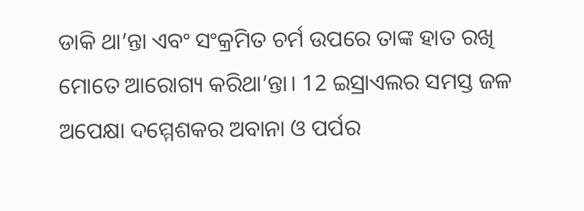ଡାକି ଥା’ନ୍ତା ଏବଂ ସଂକ୍ରମିତ ଚର୍ମ ଉପରେ ତାଙ୍କ ହାତ ରଖି ମୋତେ ଆରୋଗ୍ୟ କରିଥା’ନ୍ତା। 12 ଇସ୍ରାଏଲର ସମସ୍ତ ଜଳ ଅପେକ୍ଷା ଦମ୍ମେଶକର ଅବାନା ଓ ପର୍ପର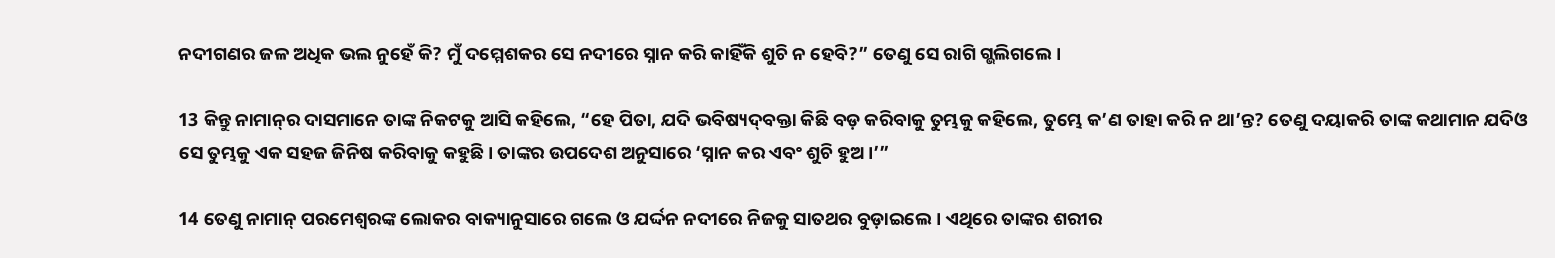ନଦୀଗଣର ଜଳ ଅଧିକ ଭଲ ନୁହେଁ କି? ମୁଁ ଦମ୍ମେଶକର ସେ ନଦୀରେ ସ୍ନାନ କରି କାହିଁକି ଶୁଚି ନ ହେବି?” ତେଣୁ ସେ ରାଗି ଗ୍ଭଲିଗଲେ।

13 କିନ୍ତୁ ନାମା‌ନ୍‌ର ଦାସମାନେ ତାଙ୍କ ନିକଟକୁ ଆସି କହିଲେ, “ହେ ପିତା, ଯଦି ଭବିଷ୍ୟ‌ଦ୍‌ବକ୍ତା କିଛି ବଡ଼ କରିବାକୁ ତୁମ୍ଭକୁ କହିଲେ, ତୁମ୍ଭେ କ’ଣ ତାହା କରି ନ ଥା’ନ୍ତ? ତେଣୁ ଦୟାକରି ତାଙ୍କ କଥାମାନ ଯଦିଓ ସେ ତୁମ୍ଭକୁ ଏକ ସହଜ ଜିନିଷ କରିବାକୁ କହୁଛି। ତାଙ୍କର ଉପଦେଶ ଅନୁସାରେ ‘ସ୍ନାନ କର ଏବଂ ଶୁଚି ହୁଅ।’”

14 ତେଣୁ ନାମାନ୍ ପରମେଶ୍ୱରଙ୍କ ଲୋକର ବାକ୍ୟାନୁସାରେ ଗଲେ ଓ ଯର୍ଦ୍ଦନ ନଦୀରେ ନିଜକୁ ସାତଥର ବୁଡ଼ାଇଲେ। ଏଥିରେ ତାଙ୍କର ଶରୀର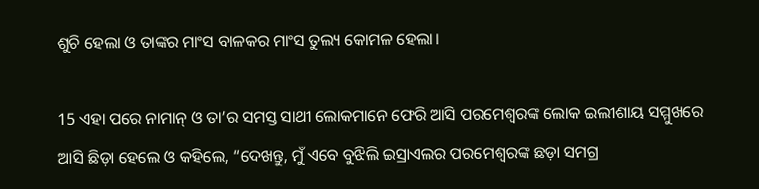ଶୁଚି ହେଲା ଓ ତାଙ୍କର ମାଂସ ବାଳକର ମାଂସ ତୁଲ୍ୟ କୋମଳ ହେଲା।

15 ଏହା ପରେ ନାମାନ୍ ଓ ତା’ର ସମସ୍ତ ସାଥୀ ଲୋକମାନେ ଫେରି ଆସି ପରମେଶ୍ୱରଙ୍କ ଲୋକ ଇଲୀଶାୟ ସମ୍ମୁଖରେ ଆସି ଛିଡ଼ା ହେଲେ ଓ କହିଲେ, “ଦେଖନ୍ତୁ, ମୁଁ ଏବେ ବୁଝିଲି ଇସ୍ରାଏଲର ପରମେଶ୍ୱରଙ୍କ ଛଡ଼ା ସମଗ୍ର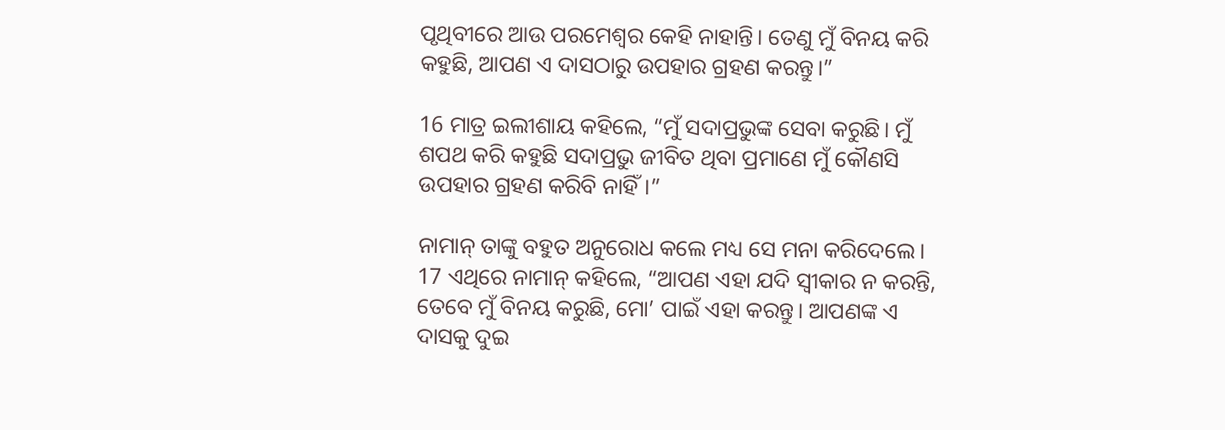ପୃଥିବୀରେ ଆଉ ପରମେଶ୍ୱର କେହି ନାହାନ୍ତି। ତେଣୁ ମୁଁ ବିନୟ କରି କହୁଛି, ଆପଣ ଏ ଦାସଠାରୁ ଉପହାର ଗ୍ରହଣ କରନ୍ତୁ।”

16 ମାତ୍ର ଇଲୀଶାୟ କହିଲେ, “ମୁଁ ସଦାପ୍ରଭୁଙ୍କ ସେବା କରୁଛି। ମୁଁ ଶପଥ କରି କହୁଛି ସଦାପ୍ରଭୁ ଜୀବିତ ଥିବା ପ୍ରମାଣେ ମୁଁ କୌଣସି ଉପହାର ଗ୍ରହଣ କରିବି ନାହିଁ।”

ନାମାନ୍ ତାଙ୍କୁ ବହୁତ ଅନୁରୋଧ କଲେ ମଧ୍ୟ ସେ ମନା କରିଦେଲେ। 17 ଏଥିରେ ନାମାନ୍ କହିଲେ, “ଆପଣ ଏହା ଯଦି ସ୍ୱୀକାର ନ କରନ୍ତି, ତେବେ ମୁଁ ବିନୟ କରୁଛି, ମୋ’ ପାଇଁ ଏହା କରନ୍ତୁ। ଆପଣଙ୍କ ଏ ଦାସକୁ ଦୁଇ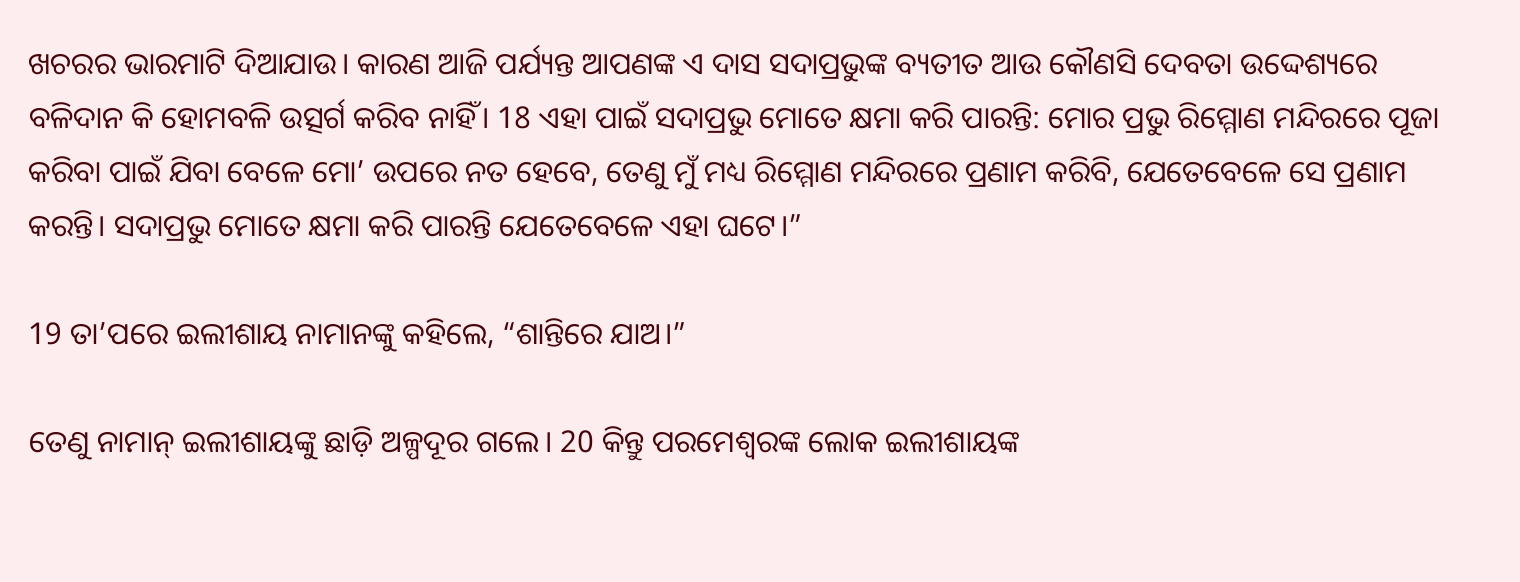ଖଚରର ଭାରମାଟି ଦିଆଯାଉ। କାରଣ ଆଜି ପର୍ଯ୍ୟନ୍ତ ଆପଣଙ୍କ ଏ ଦାସ ସଦାପ୍ରଭୁଙ୍କ ବ୍ୟତୀତ ଆଉ କୌଣସି ଦେବତା ଉଦ୍ଦେଶ୍ୟରେ ବଳିଦାନ କି ହୋମବଳି ଉତ୍ସର୍ଗ କରିବ ନାହିଁ। 18 ଏହା ପାଇଁ ସଦାପ୍ରଭୁ ମୋତେ କ୍ଷମା କରି ପାରନ୍ତି: ମୋର ପ୍ରଭୁ ରିମ୍ମୋଣ ମନ୍ଦିରରେ ପୂଜା କରିବା ପାଇଁ ଯିବା ବେଳେ ମୋ’ ଉପରେ ନତ ହେବେ, ତେଣୁ ମୁଁ ମଧ୍ୟ ରିମ୍ମୋଣ ମନ୍ଦିରରେ ପ୍ରଣାମ କରିବି, ଯେତେବେଳେ ସେ ପ୍ରଣାମ କରନ୍ତି। ସଦାପ୍ରଭୁ ମୋତେ କ୍ଷମା କରି ପାରନ୍ତି ଯେତେବେଳେ ଏହା ଘଟେ।”

19 ତା’ପରେ ଇଲୀଶାୟ ନାମା‌ନଙ୍କୁ କହିଲେ, “ଶାନ୍ତିରେ ଯାଅ।”

ତେଣୁ ନାମାନ୍ ଇଲୀଶାୟଙ୍କୁ ଛାଡ଼ି ଅଳ୍ପଦୂର ଗଲେ। 20 କିନ୍ତୁ ପରମେଶ୍ୱରଙ୍କ ଲୋକ ଇଲୀଶାୟଙ୍କ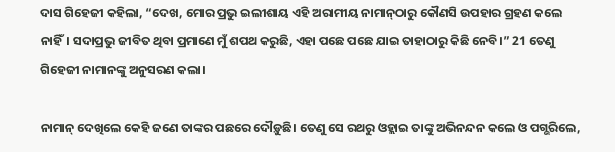ଦାସ ଗିହେଜୀ କହିଲା, “ଦେଖ, ମୋର ପ୍ରଭୁ ଇଲୀଶାୟ ଏହି ଅରାମୀୟ ନାମା‌ନ୍‌ଠାରୁ କୌଣସି ଉପହାର ଗ୍ରହଣ କଲେ ନାହିଁ। ସଦାପ୍ରଭୁ ଜୀବିତ ଥିବା ପ୍ରମାଣେ ମୁଁ ଶପଥ କରୁଛି, ଏହା ପଛେ ପଛେ ଯାଇ ତାହାଠାରୁ କିଛି ନେବି।” 21 ତେଣୁ ଗିହେଜୀ ନାମାନଙ୍କୁ ଅନୁସରଣ କଲା।

ନାମାନ୍ ଦେଖିଲେ କେହି ଜଣେ ତାଙ୍କର ପଛରେ ଦୌଡ଼ୁଛି। ତେଣୁ ସେ ରଥରୁ ଓହ୍ଲାଇ ତାଙ୍କୁ ଅଭିନନ୍ଦନ କଲେ ଓ ପଗ୍ଭରିଲେ,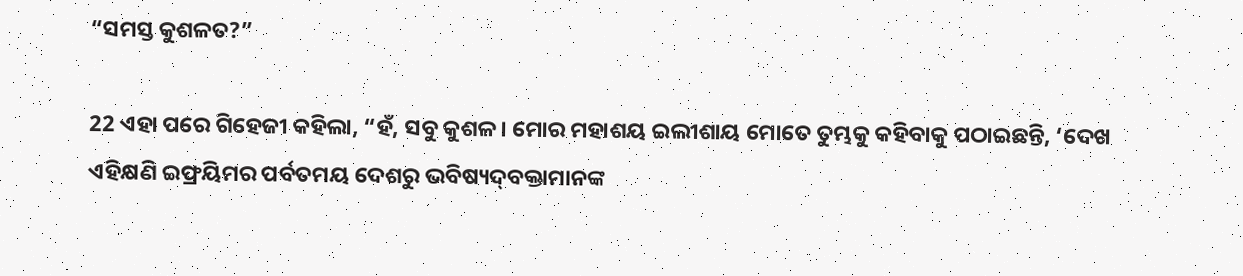“ସମସ୍ତ କୁଶଳତ?”

22 ଏହା ପରେ ଗିହେଜୀ କହିଲା, “ହଁ, ସବୁ କୁଶଳ। ମୋର ମହାଶୟ ଇଲୀଶାୟ ମୋତେ ତୁମ୍ଭକୁ କହିବାକୁ ପଠାଇଛନ୍ତି, ‘ଦେଖ ଏହିକ୍ଷଣି ଇଫ୍ରୟିମର ପର୍ବତମୟ ଦେଶରୁ ଭବିଷ୍ୟ‌ଦ୍‌ବକ୍ତାମାନଙ୍କ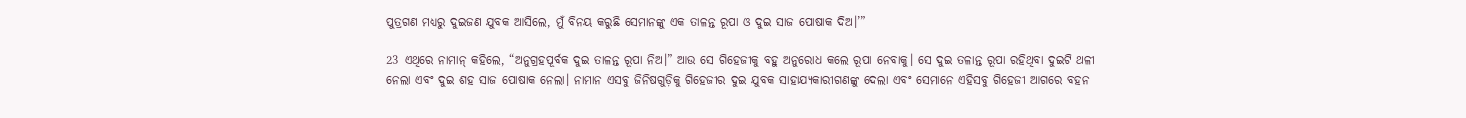ପୁତ୍ରଗଣ ମଧ୍ୟରୁ ଦୁଇଜଣ ଯୁବକ ଆସିଲେ, ମୁଁ ବିନୟ କରୁଛି ସେମାନଙ୍କୁ ଏକ ତାଳନ୍ତ ରୂପା ଓ ଦୁଇ ସାଜ ପୋଷାକ ଦିଅ।’”

23 ଏଥିରେ ନାମାନ୍ କହିଲେ, “ଅନୁଗ୍ରହପୂର୍ବକ ଦୁଇ ତାଳନ୍ତ ରୂପା ନିଅ।” ଆଉ ସେ ଗିହେଜୀକୁ ବହୁ ଅନୁରୋଧ କଲେ ରୂପା ନେବାକୁ। ସେ ଦୁଇ ତଳାନ୍ତ ରୂପା ରହିଥିବା ଦୁଇଟି ଥଳୀ ନେଲା ଏବଂ ଦୁଇ ଶହ ସାଜ ପୋଷାକ ନେଲା। ନାମାନ ଏସବୁ ଜିନିଷଗୁଡ଼ିକୁ ଗିହେଜୀର ଦୁଇ ଯୁବକ ସାହାଯ୍ୟକାରୀଗଣଙ୍କୁ ଦେଲା ଏବଂ ସେମାନେ ଏହିସବୁ ଗିହେଜୀ ଆଗରେ ବହନ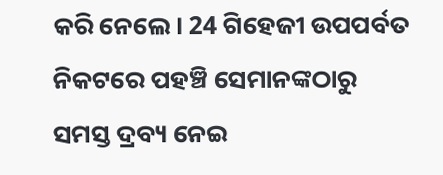କରି ନେଲେ। 24 ଗିହେଜୀ ଉପପର୍ବତ ନିକଟରେ ପହଞ୍ଚି ସେମାନଙ୍କଠାରୁ ସମସ୍ତ ଦ୍ରବ୍ୟ ନେଇ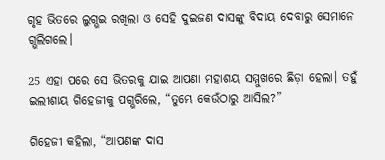ଗୃହ ଭିତରେ ଲୁଗ୍ଭଇ ରଖିଲା ଓ ସେହି ଦୁଇଜଣ ଦାସଙ୍କୁ ବିଦାୟ ଦେବାରୁ ସେମାନେ ଗ୍ଭଲିଗଲେ।

25 ଏହା ପରେ ସେ ଭିତରକୁ ଯାଇ ଆପଣା ମହାଶୟ ସମ୍ମୁଖରେ ଛିଡ଼ା ହେଲା। ତହୁଁ ଇଲୀଶାୟ ଗିହେଜୀକୁ ପଗ୍ଭରିଲେ, “ତୁମ୍ଭେ କେଉଁଠାରୁ ଆସିଲ?”

ଗିହେଜୀ କହିଲା, “ଆପଣଙ୍କ ଦାସ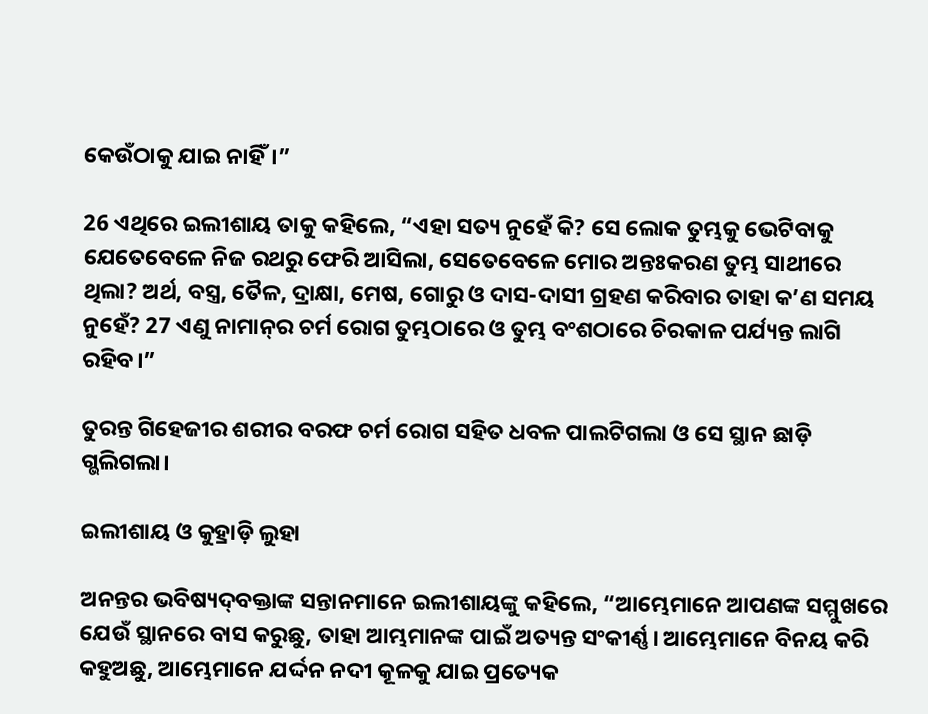କେଉଁଠାକୁ ଯାଇ ନାହିଁ।”

26 ଏଥିରେ ଇଲୀଶାୟ ତାକୁ କହିଲେ, “ଏହା ସତ୍ୟ ନୁହେଁ କି? ସେ ଲୋକ ତୁମ୍ଭକୁ ଭେଟିବାକୁ ଯେତେବେଳେ ନିଜ ରଥରୁ ଫେରି ଆସିଲା, ସେତେବେଳେ ମୋର ଅନ୍ତଃକରଣ ତୁମ୍ଭ ସାଥୀରେ ଥିଲା? ଅର୍ଥ, ବସ୍ତ୍ର, ତୈଳ, ଦ୍ରାକ୍ଷା, ମେଷ, ଗୋରୁ ଓ ଦାସ-ଦାସୀ ଗ୍ରହଣ କରିବାର ତାହା କ’ଣ ସମୟ ନୁହେଁ? 27 ଏଣୁ ନାମା‌ନ୍‌ର ଚର୍ମ ରୋଗ ତୁମ୍ଭଠାରେ ଓ ତୁମ୍ଭ ବଂଶଠାରେ ଚିରକାଳ ପର୍ଯ୍ୟନ୍ତ ଲାଗି ରହିବ।”

ତୁରନ୍ତ ଗିହେଜୀର ଶରୀର ବରଫ ଚର୍ମ ରୋଗ ସହିତ ଧବଳ ପାଲଟିଗଲା ଓ ସେ ସ୍ଥାନ ଛାଡ଼ି ଗ୍ଭଲିଗଲା।

ଇଲୀଶାୟ ଓ କୁହ୍ରାଡ଼ି ଲୁହା

ଅନନ୍ତର ଭବିଷ୍ୟ‌ଦ୍‌ବକ୍ତାଙ୍କ ସନ୍ତାନମାନେ ଇଲୀଶାୟଙ୍କୁ କହିଲେ, “ଆମ୍ଭେମାନେ ଆପଣଙ୍କ ସମ୍ମୁଖରେ ଯେଉଁ ସ୍ଥାନରେ ବାସ କରୁଛୁ, ତାହା ଆମ୍ଭମାନଙ୍କ ପାଇଁ ଅତ୍ୟନ୍ତ ସଂକୀର୍ଣ୍ଣ। ଆମ୍ଭେମାନେ ବିନୟ କରି କହୁଅଛୁ, ଆମ୍ଭେମାନେ ଯର୍ଦ୍ଦନ ନଦୀ କୂଳକୁ ଯାଇ ପ୍ରତ୍ୟେକ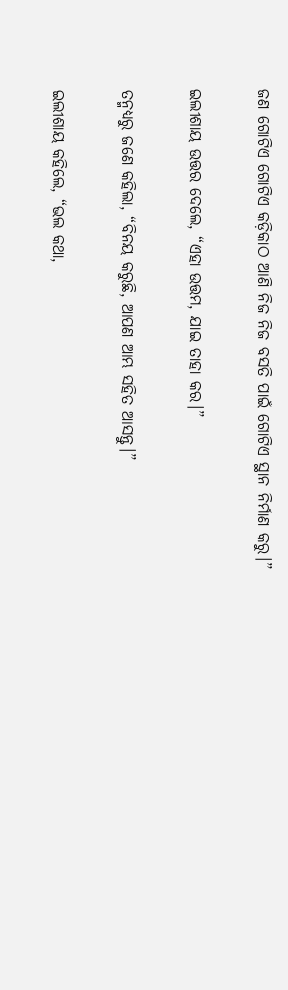ଜଣ ଗୋଟିଏ ଗୋଟିଏ କଡ଼ିକାଠ ଆଣି ନିଜ ନିଜ ବସତି ପାଇଁ ଗୋଟିଏ ସ୍ଥାନ ନିର୍ମାଣ କରୁ।”

ଇଲୀଶାୟ ଉତ୍ତର ଦେଲେ, “ଏହା ଉତ୍ତମ, ଯାଇ ତାହା କର।”

ତନ୍ମଧ୍ୟରୁ ଜଣେ କହିଲା, “ବିନୟ କରୁଛି, ଆପଣ ଆମ୍ଭ ସହିତ ଆସନ୍ତୁ।”

ଇଲୀଶାୟ କହିଲେ, “ଭଲ କଥା,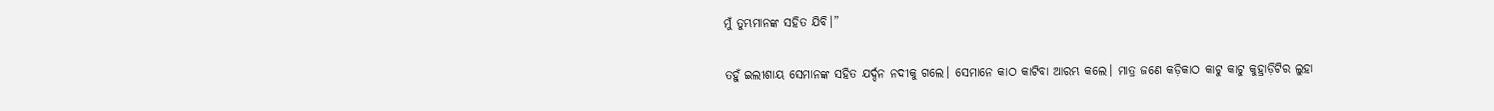ମୁଁ ତୁମ୍ଭମାନଙ୍କ ସହିତ ଯିବି।”

ତହୁଁ ଇଲୀଶାୟ ସେମାନଙ୍କ ସହିତ ଯର୍ଦ୍ଦନ ନଦୀକୁ ଗଲେ। ସେମାନେ କାଠ କାଟିବା ଆରମ୍ଭ କଲେ। ମାତ୍ର ଜଣେ କଡ଼ିକାଠ କାଟୁ କାଟୁ କୁହ୍ରାଡ଼ିଟିର ଲୁହା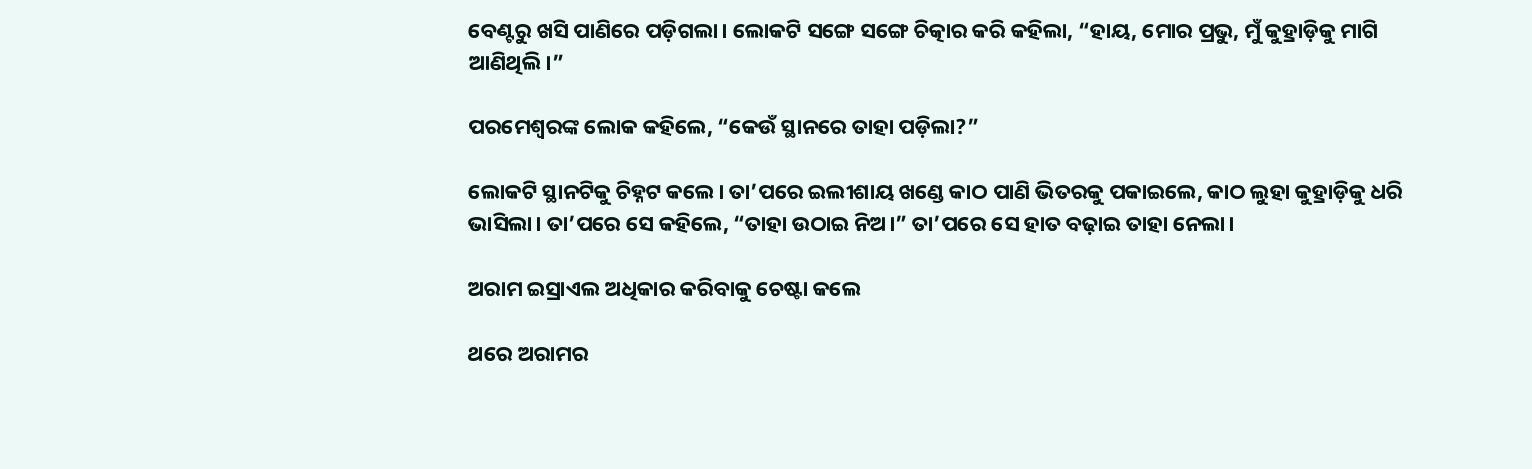ବେଣ୍ଟରୁ ଖସି ପାଣିରେ ପଡ଼ିଗଲା। ଲୋକଟି ସଙ୍ଗେ ସଙ୍ଗେ ଚିତ୍କାର କରି କହିଲା, “ହାୟ, ମୋର ପ୍ରଭୁ, ମୁଁ କୁହ୍ରାଡ଼ିକୁ ମାଗି ଆଣିଥିଲି।”

ପରମେଶ୍ୱରଙ୍କ ଲୋକ କହିଲେ, “କେଉଁ ସ୍ଥାନରେ ତାହା ପଡ଼ିଲା?”

ଲୋକଟି ସ୍ଥାନଟିକୁ ଚିହ୍ନଟ କଲେ। ତା’ପରେ ଇଲୀଶାୟ ଖଣ୍ଡେ କାଠ ପାଣି ଭିତରକୁ ପକାଇଲେ, କାଠ ଲୁହା କୁହ୍ରାଡ଼ିକୁ ଧରି ଭାସିଲା। ତା’ପରେ ସେ କହିଲେ, “ତାହା ଉଠାଇ ନିଅ।” ତା’ପରେ ସେ ହାତ ବଢ଼ାଇ ତାହା ନେଲା।

ଅରାମ ଇସ୍ରାଏଲ ଅଧିକାର କରିବାକୁ ଚେଷ୍ଟା କଲେ

ଥରେ ଅରାମର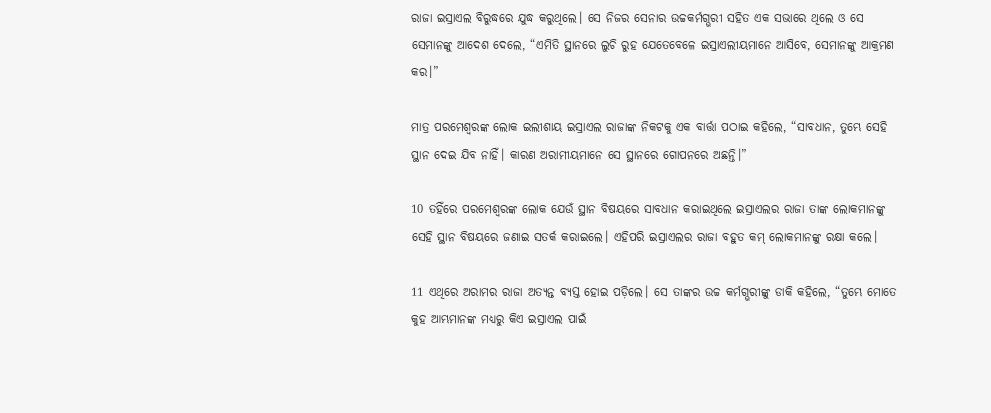ରାଜା ଇସ୍ରାଏଲ ବିରୁଦ୍ଧରେ ଯୁଦ୍ଧ କରୁଥିଲେ। ସେ ନିଜର ସେନାର ଉଚ୍ଚକର୍ମଗ୍ଭରୀ ସହିତ ଏକ ସଭାରେ ଥିଲେ ଓ ସେ ସେମାନଙ୍କୁ ଆଦେଶ ଦେଲେ, “ଏମିତି ସ୍ଥାନରେ ଲୁଚି ରୁହ ଯେତେବେଳେ ଇସ୍ରାଏଲୀୟମାନେ ଆସିବେ, ସେମାନଙ୍କୁ ଆକ୍ରମଣ କର।”

ମାତ୍ର ପରମେଶ୍ୱରଙ୍କ ଲୋକ ଇଲୀଶାୟ ଇସ୍ରାଏଲ ରାଜାଙ୍କ ନିକଟକୁ ଏକ ବାର୍ତ୍ତା ପଠାଇ କହିଲେ, “ସାବଧାନ, ତୁମ୍ଭେ ସେହି ସ୍ଥାନ ଦେଇ ଯିବ ନାହିଁ। କାରଣ ଅରାମୀୟମାନେ ସେ ସ୍ଥାନରେ ଗୋପନରେ ଅଛନ୍ତି।”

10 ତହିଁରେ ପରମେଶ୍ୱରଙ୍କ ଲୋକ ଯେଉଁ ସ୍ଥାନ ବିଷୟରେ ସାବଧାନ କରାଇଥିଲେ ଇସ୍ରାଏଲର ରାଜା ତାଙ୍କ ଲୋକମାନଙ୍କୁ ସେହି ସ୍ଥାନ ବିଷୟରେ ଜଣାଇ ସତର୍କ କରାଇଲେ। ଏହିପରି ଇସ୍ରାଏଲର ରାଜା ବହୁତ କମ୍ ଲୋକମାନଙ୍କୁ ରକ୍ଷା କଲେ।

11 ଏଥିରେ ଅରାମର ରାଜା ଅତ୍ୟନ୍ତ ବ୍ୟସ୍ତ ହୋଇ ପଡ଼ିଲେ। ସେ ତାଙ୍କର ଉଚ୍ଚ କର୍ମଗ୍ଭରୀଙ୍କୁ ଡାକି କହିଲେ, “ତୁମ୍ଭେ ମୋତେ କୁହ ଆମ୍ଭମାନଙ୍କ ମଧ୍ୟରୁ କିଏ ଇସ୍ରାଏଲ ପାଇଁ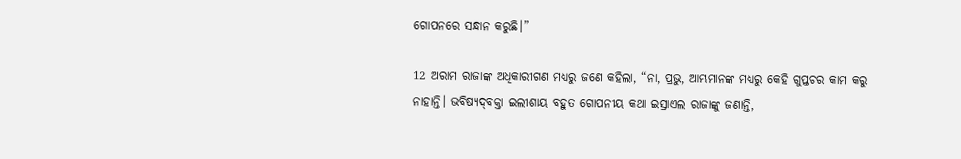ଗୋପନରେ ସନ୍ଧାନ କରୁଛି।”

12 ଅରାମ ରାଜାଙ୍କ ଅଧିକାରୀଗଣ ମଧ୍ୟରୁ ଜଣେ କହିଲା, “ନା, ପ୍ରଭୁ, ଆମ୍ଭମାନଙ୍କ ମଧ୍ୟରୁ କେହି ଗୁପ୍ତଚର କାମ କରୁ ନାହାନ୍ତି। ଭବିଷ୍ୟ‌ଦ୍‌ବକ୍ତା ଇଲୀଶାୟ ବହୁତ ଗୋପନୀୟ କଥା ଇସ୍ରାଏଲ ରାଜାଙ୍କୁ ଜଣାନ୍ତି,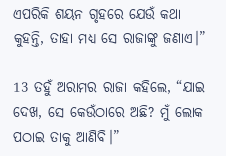ଏପରିକି ଶୟନ ଗୃହରେ ଯେଉଁ କଥା କୁହନ୍ତି, ତାହା ମଧ୍ୟ ସେ ରାଜାଙ୍କୁ ଜଣାଏ।”

13 ତହୁଁ ଅରାମର ରାଜା କହିଲେ, “ଯାଇ ଦେଖ, ସେ କେଉଁଠାରେ ଅଛି? ମୁଁ ଲୋକ ପଠାଇ ତାକୁ ଆଣିବି।”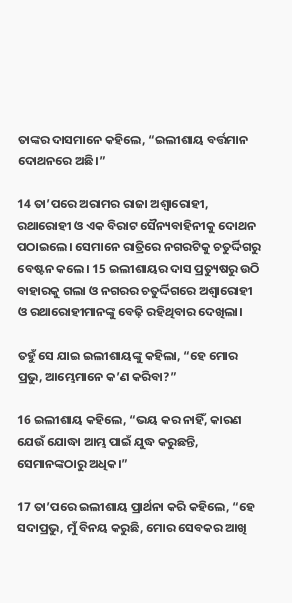ତାଙ୍କର ଦାସମାନେ କହିଲେ, “ଇଲୀଶାୟ ବର୍ତ୍ତମାନ ଦୋଥନରେ ଅଛି।”

14 ତା’ପରେ ଅରାମର ରାଜା ଅଶ୍ୱାରୋହୀ, ରଥାରୋହୀ ଓ ଏକ ବିରାଟ ସୈନ୍ୟବାହିନୀକୁ ଦୋଥନ ପଠାଇଲେ। ସେମାନେ ରାତ୍ରିରେ ନଗରଟିକୁ ଚତୁର୍ଦ୍ଦିଗରୁ ବେଷ୍ଟନ କଲେ। 15 ଇଲୀଶାୟର ଦାସ ପ୍ରତ୍ୟୁଷରୁ ଉଠି ବାହାରକୁ ଗଲା ଓ ନଗରର ଚତୁର୍ଦ୍ଦିଗରେ ଅଶ୍ୱାରୋହୀ ଓ ରଥାରୋହୀମାନଙ୍କୁ ବେଢ଼ି ରହିଥିବାର ଦେଖିଲା।

ତହୁଁ ସେ ଯାଇ ଇଲୀଶାୟଙ୍କୁ କହିଲା, “ହେ ମୋର ପ୍ରଭୁ, ଆମ୍ଭେମାନେ କ’ଣ କରିବା?”

16 ଇଲୀଶାୟ କହିଲେ, “ଭୟ କର ନାହିଁ, କାରଣ ଯେଉଁ ଯୋଦ୍ଧା ଆମ୍ଭ ପାଇଁ ଯୁଦ୍ଧ କରୁଛନ୍ତି, ସେମାନଙ୍କଠାରୁ ଅଧିକ।”

17 ତା’ପରେ ଇଲୀଶାୟ ପ୍ରାର୍ଥନା କରି କହିଲେ, “ହେ ସଦାପ୍ରଭୁ, ମୁଁ ବିନୟ କରୁଛି, ମୋର ସେବକର ଆଖି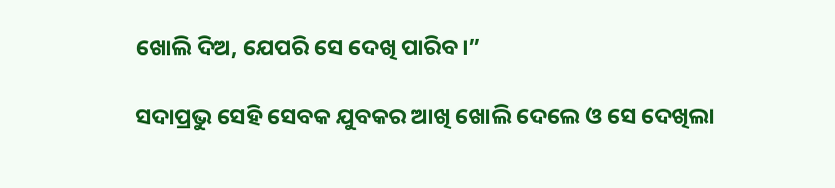ଖୋଲି ଦିଅ, ଯେପରି ସେ ଦେଖି ପାରିବ।”

ସଦାପ୍ରଭୁ ସେହି ସେବକ ଯୁବକର ଆଖି ଖୋଲି ଦେଲେ ଓ ସେ ଦେଖିଲା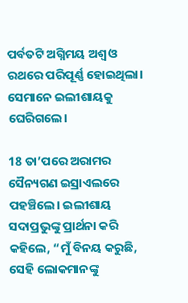ପର୍ବତଟି ଅଗ୍ନିମୟ ଅଶ୍ୱ ଓ ରଥରେ ପରିପୂର୍ଣ୍ଣ ହୋଇଥିଲା। ସେମାନେ ଇଲୀଶାୟକୁ ଘେରିଗଲେ।

18 ତା’ପରେ ଅରାମର ସୈନ୍ୟଗଣ ଇସ୍ରାଏଲରେ ପହଞ୍ଚିଲେ। ଇଲୀଶାୟ ସଦାପ୍ରଭୁଙ୍କୁ ପ୍ରାର୍ଥନା କରି କହିଲେ, “ମୁଁ ବିନୟ କରୁଛି, ସେହି ଲୋକମାନଙ୍କୁ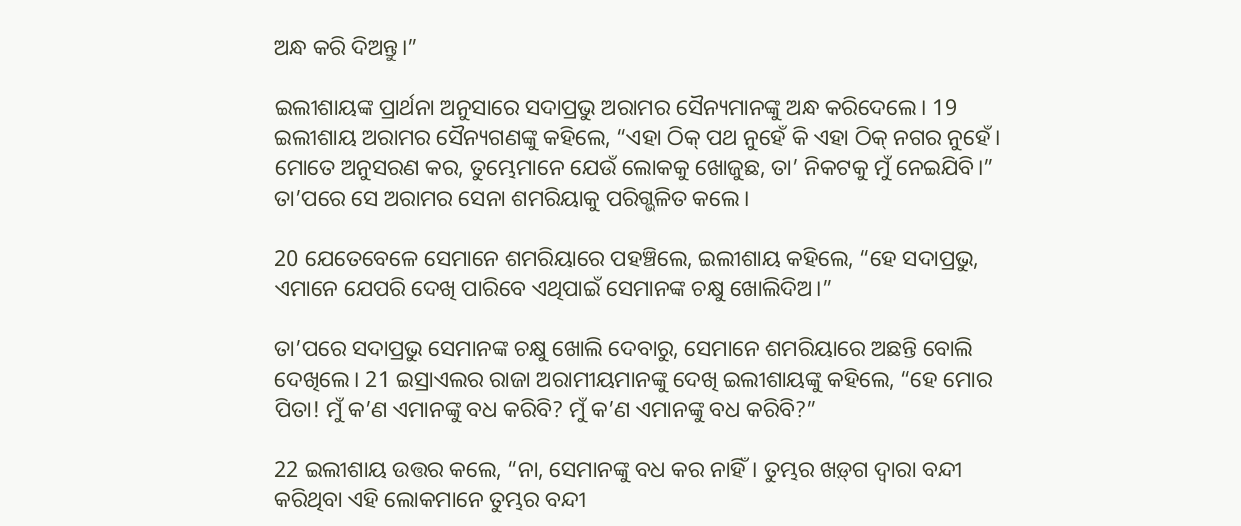ଅନ୍ଧ କରି ଦିଅନ୍ତୁ।”

ଇଲୀଶାୟଙ୍କ ପ୍ରାର୍ଥନା ଅନୁସାରେ ସଦାପ୍ରଭୁ ଅରାମର ସୈନ୍ୟମାନଙ୍କୁ ଅନ୍ଧ କରିଦେଲେ। 19 ଇଲୀଶାୟ ଅରାମର ସୈନ୍ୟଗଣଙ୍କୁ କହିଲେ, “ଏହା ଠିକ୍ ପଥ ନୁହେଁ କି ଏହା ଠିକ୍ ନଗର ନୁହେଁ। ମୋତେ ଅନୁସରଣ କର, ତୁମ୍ଭେମାନେ ଯେଉଁ ଲୋକକୁ ଖୋଜୁଛ, ତା’ ନିକଟକୁ ମୁଁ ନେଇଯିବି।” ତା’ପରେ ସେ ଅରାମର ସେନା ଶମରିୟାକୁ ପରିଗ୍ଭଳିତ କଲେ।

20 ଯେତେବେଳେ ସେମାନେ ଶମରିୟାରେ ପହଞ୍ଚିଲେ, ଇଲୀଶାୟ କହିଲେ, “ହେ ସଦାପ୍ରଭୁ, ଏମାନେ ଯେପରି ଦେଖି ପାରିବେ ଏଥିପାଇଁ ସେମାନଙ୍କ ଚକ୍ଷୁ ଖୋଲିଦିଅ।”

ତା’ପରେ ସଦାପ୍ରଭୁ ସେମାନଙ୍କ ଚକ୍ଷୁ ଖୋଲି ଦେବାରୁ, ସେମାନେ ଶମରିୟାରେ ଅଛନ୍ତି ବୋଲି ଦେଖିଲେ। 21 ଇସ୍ରାଏଲର ରାଜା ଅରାମୀୟମାନଙ୍କୁ ଦେଖି ଇଲୀଶାୟଙ୍କୁ କହିଲେ, “ହେ ମୋର ପିତା! ମୁଁ କ’ଣ ଏମାନଙ୍କୁ ବଧ କରିବି? ମୁଁ କ’ଣ ଏମାନଙ୍କୁ ବଧ କରିବି?”

22 ଇଲୀଶାୟ ଉତ୍ତର କଲେ, “ନା, ସେମାନଙ୍କୁ ବଧ କର ନାହିଁ। ତୁମ୍ଭର ‌‌ଖ‌ଡ଼୍‌ଗ ଦ୍ୱାରା ବନ୍ଦୀ କରିଥିବା ଏହି ଲୋକମାନେ ତୁମ୍ଭର ବନ୍ଦୀ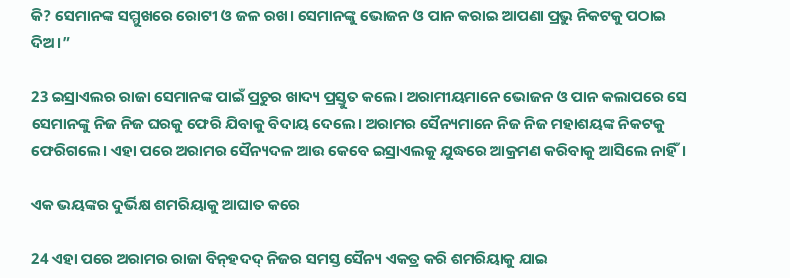କି? ସେମାନଙ୍କ ସମ୍ମୁଖରେ ରୋଟୀ ଓ ଜଳ ରଖ। ସେମାନଙ୍କୁ ଭୋଜନ ଓ ପାନ କରାଇ ଆପଣା ପ୍ରଭୁ ନିକଟକୁ ପଠାଇ ଦିଅ।”

23 ଇସ୍ରାଏଲର ରାଜା ସେମାନଙ୍କ ପାଇଁ ପ୍ରଚୁର ଖାଦ୍ୟ ପ୍ରସ୍ତୁତ କଲେ। ଅରାମୀୟମାନେ ଭୋଜନ ଓ ପାନ କଲାପରେ ସେ ସେମାନଙ୍କୁ ନିଜ ନିଜ ଘରକୁ ଫେରି ଯିବାକୁ ବିଦାୟ ଦେଲେ। ଅରାମର ସୈନ୍ୟମାନେ ନିଜ ନିଜ ମହାଶୟଙ୍କ ନିକଟକୁ ଫେରିଗଲେ। ଏହା ପରେ ଅରାମର ସୈନ୍ୟଦଳ ଆଉ କେବେ ଇସ୍ରାଏଲକୁ ଯୁଦ୍ଧରେ ଆକ୍ରମଣ କରିବାକୁ ଆସିଲେ ନାହିଁ।

ଏକ ଭୟଙ୍କର ଦୁର୍ଭିକ୍ଷ ଶମରିୟାକୁ ଆଘାତ କରେ

24 ଏହା ପରେ ଅରାମର ରାଜା ବି‌ନ୍‌ହଦଦ୍ ନିଜର ସମସ୍ତ ସୈନ୍ୟ ଏକତ୍ର କରି ଶମରିୟାକୁ ଯାଇ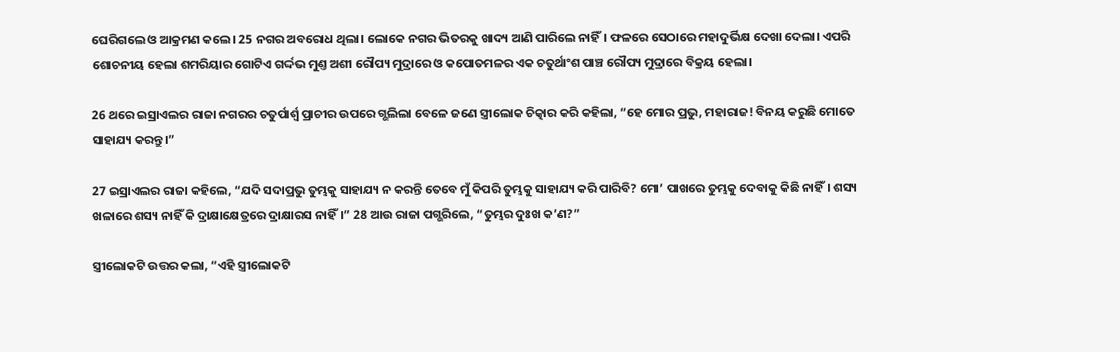ଘେରିଗଲେ ଓ ଆକ୍ରମଣ କଲେ। 25 ନଗର ଅବରୋଧ ଥିଲା। ଲୋକେ ନଗର ଭିତରକୁ ଖାଦ୍ୟ ଆଣି ପାରିଲେ ନାହିଁ। ଫଳରେ ସେଠାରେ ମହାଦୁର୍ଭିକ୍ଷ ଦେଖା ଦେଲା। ଏପରି ଶୋଚନୀୟ ହେଲା ଶମରିୟାର ଗୋଟିଏ ଗର୍ଦ୍ଦଭ ମୁଣ୍ତ ଅଶୀ ରୌପ୍ୟ ମୁଦ୍ରାରେ ଓ କପୋତମଳର ଏକ ଚତୁର୍ଥାଂଶ ପାଞ୍ଚ ରୌପ୍ୟ ମୁଦ୍ରାରେ ବିକ୍ରୟ ହେଲା।

26 ଥରେ ଇସ୍ରାଏଲର ରାଜା ନଗରର ଚତୁର୍ପାର୍ଶ୍ୱ ପ୍ରାଚୀର ଉପରେ ଗ୍ଭଲିଲା ବେଳେ ଜଣେ ସ୍ତ୍ରୀଲୋକ ଚିତ୍କାର କରି କହିଲା, “ହେ ମୋର ପ୍ରଭୁ, ମହାରାଜ! ବିନୟ କରୁଛି ମୋତେ ସାହାଯ୍ୟ କରନ୍ତୁ।”

27 ଇସ୍ରାଏଲର ରାଜା କହିଲେ, “ଯଦି ସଦାପ୍ରଭୁ ତୁମ୍ଭକୁ ସାହାଯ୍ୟ ନ କରନ୍ତି ତେବେ ମୁଁ କିପରି ତୁମ୍ଭକୁ ସାହାଯ୍ୟ କରି ପାରିବି? ମୋ’ ପାଖରେ ତୁମ୍ଭକୁ ଦେବାକୁ କିଛି ନାହିଁ। ଶସ୍ୟ ଖଳାରେ ଶସ୍ୟ ନାହିଁ କି ଦ୍ରାକ୍ଷାକ୍ଷେତ୍ରରେ ଦ୍ରାକ୍ଷାରସ ନାହିଁ।” 28 ଆଉ ରାଜା ପଗ୍ଭରିଲେ, “ତୁମ୍ଭର ଦୁଃଖ କ’ଣ?”

ସ୍ତ୍ରୀଲୋକଟି ଉତ୍ତର କଲା, “ଏହି ସ୍ତ୍ରୀଲୋକଟି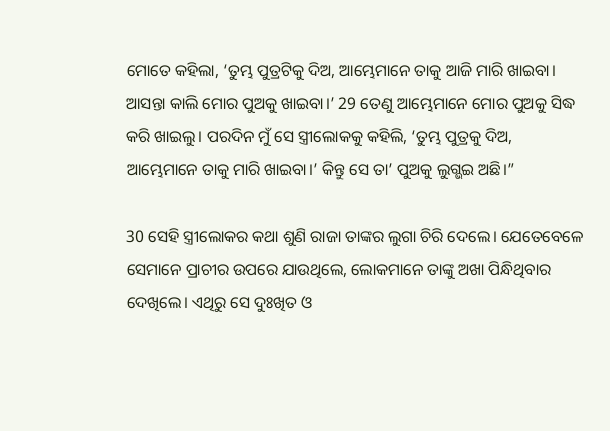ମୋତେ କହିଲା, ‘ତୁମ୍ଭ ପୁତ୍ରଟିକୁ ଦିଅ, ଆମ୍ଭେମାନେ ତାକୁ ଆଜି ମାରି ଖାଇବା। ଆସନ୍ତା କାଲି ମୋର ପୁଅକୁ ଖାଇବା।’ 29 ତେଣୁ ଆମ୍ଭେମାନେ ମୋର ପୁଅକୁ ସିଦ୍ଧ କରି ଖାଇଲୁ। ପରଦିନ ମୁଁ ସେ ସ୍ତ୍ରୀଲୋକକୁ କହିଲି, ‘ତୁମ୍ଭ ପୁତ୍ରକୁ ଦିଅ, ଆମ୍ଭେମାନେ ତାକୁ ମାରି ଖାଇବା।’ କିନ୍ତୁ ସେ ତା’ ପୁଅକୁ ଲୁଗ୍ଭଇ ଅଛି।”

30 ସେହି ସ୍ତ୍ରୀଲୋକର କଥା ଶୁଣି ରାଜା ତାଙ୍କର ଲୁଗା ଚିରି ଦେଲେ। ଯେତେବେଳେ ସେମାନେ ପ୍ରାଚୀର ଉପରେ ଯାଉଥିଲେ, ଲୋକମାନେ ତାଙ୍କୁ ଅଖା ପିନ୍ଧିଥିବାର ଦେଖିଲେ। ଏଥିରୁ ସେ ଦୁଃଖିତ ଓ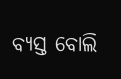ବ୍ୟସ୍ତ ବୋଲି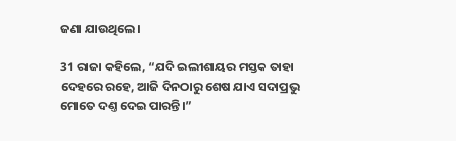ଜଣା ଯାଉଥିଲେ।

31 ରାଜା କହିଲେ, “ଯଦି ଇଲୀଶାୟର ମସ୍ତକ ତାହା ଦେହରେ ରହେ, ଆଜି ଦିନଠାରୁ ଶେଷ ଯାଏ ସଦାପ୍ରଭୁ ମୋତେ ଦଣ୍ତ ଦେଇ ପାରନ୍ତି।”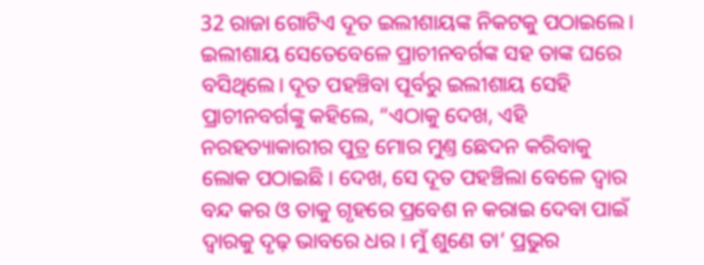32 ରାଜା ଗୋଟିଏ ଦୂତ ଇଲୀଶାୟଙ୍କ ନିକଟକୁ ପଠାଇଲେ। ଇଲୀଶାୟ ସେତେବେଳେ ପ୍ରାଚୀନବର୍ଗଙ୍କ ସହ ତାଙ୍କ ଘରେ ବସିଥିଲେ। ଦୂତ ପହଞ୍ଚିବା ପୂର୍ବରୁ ଇଲୀଶାୟ ସେହି ପ୍ରାଚୀନବର୍ଗଙ୍କୁ କହିଲେ, “ଏଠାକୁ ଦେଖ, ଏହି ନରହତ୍ୟାକାରୀର ପୁତ୍ର ମୋର ମୁଣ୍ତ ଛେଦନ କରିବାକୁ ଲୋକ ପଠାଇଛି। ଦେଖ, ସେ ଦୂତ ପହଞ୍ଚିଲା ବେଳେ ଦ୍ୱାର ବନ୍ଦ କର ଓ ତାକୁ ଗୃହରେ ପ୍ରବେଶ ନ କରାଇ ଦେବା ପାଇଁ ଦ୍ୱାରକୁ ଦୃଢ଼ ଭାବରେ ଧର। ମୁଁ ଶୁଣେ ତା’ ପ୍ରଭୁର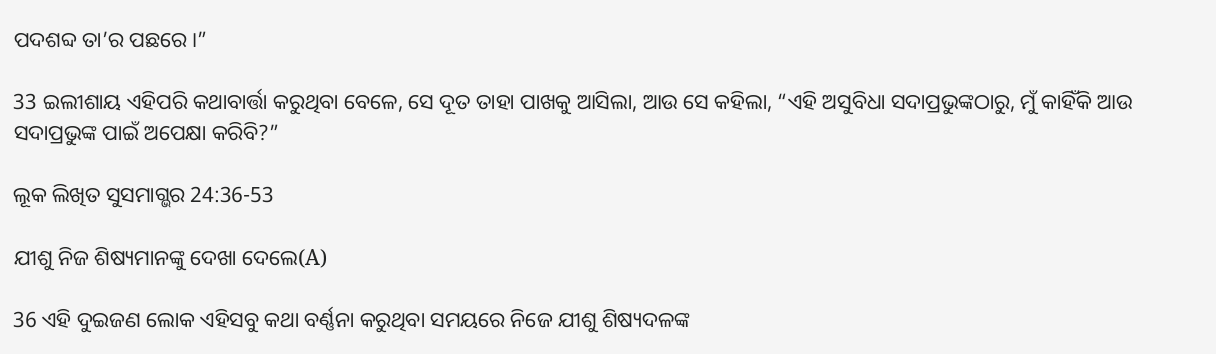ପଦଶବ୍ଦ ତା’ର ପଛରେ।”

33 ଇଲୀଶାୟ ଏହିପରି କଥାବାର୍ତ୍ତା କରୁଥିବା ବେଳେ, ସେ ଦୂତ ତାହା ପାଖକୁ ଆସିଲା, ଆଉ ସେ କହିଲା, “ଏହି ଅସୁବିଧା ସଦାପ୍ରଭୁଙ୍କଠାରୁ, ମୁଁ କାହିଁକି ଆଉ ସଦାପ୍ରଭୁଙ୍କ ପାଇଁ ଅପେକ୍ଷା କରିବି?”

ଲୂକ ଲିଖିତ ସୁସମାଗ୍ଭର 24:36-53

ଯୀଶୁ ନିଜ ଶିଷ୍ୟମାନଙ୍କୁ ଦେଖା ଦେଲେ(A)

36 ଏହି ଦୁଇଜଣ ଲୋକ ଏହିସବୁ କଥା ବର୍ଣ୍ଣନା କରୁଥିବା ସମୟରେ ନିଜେ ଯୀଶୁ ଶିଷ୍ୟଦଳଙ୍କ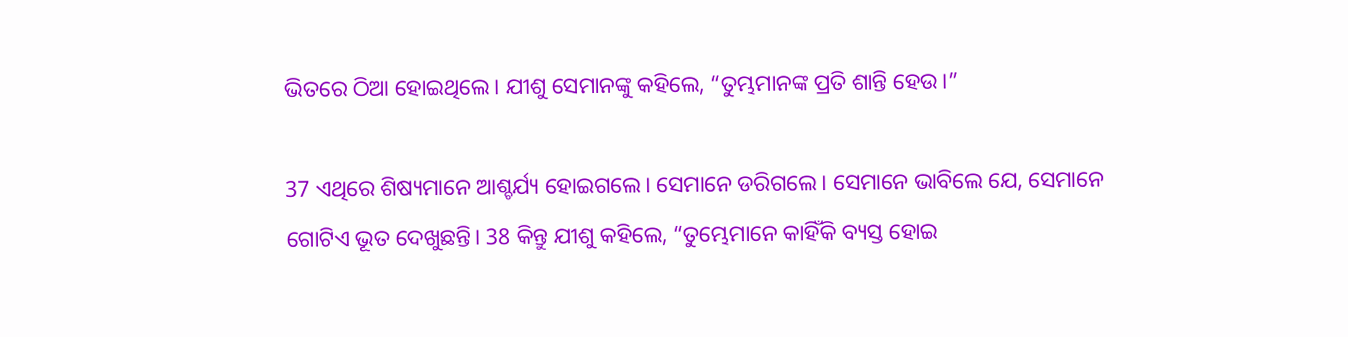ଭିତରେ ଠିଆ ହୋଇଥିଲେ। ଯୀଶୁ ସେମାନଙ୍କୁ କହିଲେ, “ତୁମ୍ଭମାନଙ୍କ ପ୍ରତି ଶାନ୍ତି ହେଉ।”

37 ଏଥିରେ ଶିଷ୍ୟମାନେ ଆଶ୍ଚର୍ଯ୍ୟ ହୋଇଗଲେ। ସେମାନେ ଡରିଗଲେ। ସେମାନେ ଭାବିଲେ ଯେ, ସେମାନେ ଗୋଟିଏ ଭୂତ ଦେଖୁଛନ୍ତି। 38 କିନ୍ତୁ ଯୀଶୁ କହିଲେ, “ତୁମ୍ଭେମାନେ କାହିଁକି ବ୍ୟସ୍ତ ହୋଇ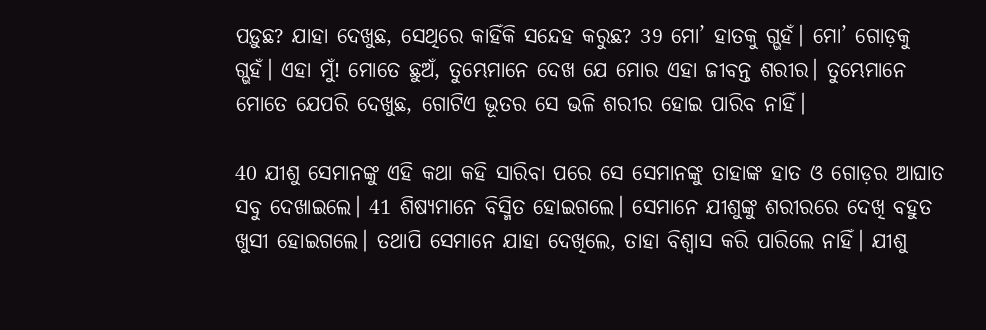ପଡ଼ୁଛ? ଯାହା ଦେଖୁଛ, ସେଥିରେ କାହିଁକି ସନ୍ଦେହ କରୁଛ? 39 ମୋ’ ହାତକୁ ଗ୍ଭହଁ। ମୋ’ ଗୋଡ଼କୁ ଗ୍ଭହଁ। ଏହା ମୁଁ! ମୋତେ ଛୁଅଁ, ତୁମ୍ଭେମାନେ ଦେଖ ଯେ ମୋର ଏହା ଜୀବନ୍ତ ଶରୀର। ତୁମ୍ଭେମାନେ ମୋତେ ଯେପରି ଦେଖୁଛ, ଗୋଟିଏ ଭୂତର ସେ ଭଳି ଶରୀର ହୋଇ ପାରିବ ନାହିଁ।

40 ଯୀଶୁ ସେମାନଙ୍କୁ ଏହି କଥା କହି ସାରିବା ପରେ ସେ ସେମାନଙ୍କୁ ତାହାଙ୍କ ହାତ ଓ ଗୋଡ଼ର ଆଘାତ ସବୁ ଦେଖାଇଲେ। 41 ଶିଷ୍ୟମାନେ ବିସ୍ମିତ ହୋଇଗଲେ। ସେମାନେ ଯୀଶୁଙ୍କୁ ଶରୀରରେ ଦେଖି ବହୁତ ଖୁସୀ ହୋଇଗଲେ। ତଥାପି ସେମାନେ ଯାହା ଦେଖିଲେ, ତାହା ବିଶ୍ୱାସ କରି ପାରିଲେ ନାହିଁ। ଯୀଶୁ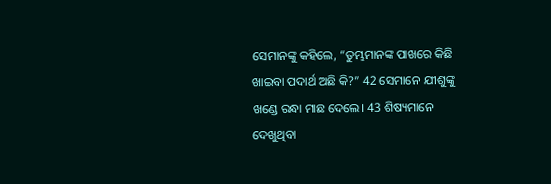ସେମାନଙ୍କୁ କହିଲେ, “ତୁମ୍ଭମାନଙ୍କ ପାଖରେ କିଛି ଖାଇବା ପଦାର୍ଥ ଅଛି କି?” 42 ସେମାନେ ଯୀଶୁଙ୍କୁ ଖଣ୍ଡେ ରନ୍ଧା ମାଛ ଦେଲେ। 43 ଶିଷ୍ୟମାନେ ଦେଖୁଥିବା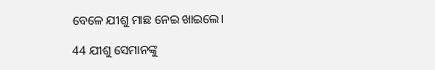ବେଳେ ଯୀଶୁ ମାଛ ନେଇ ଖାଇଲେ।

44 ଯୀଶୁ ସେମାନଙ୍କୁ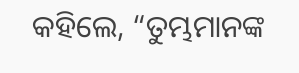କହିଲେ, “ତୁମ୍ଭମାନଙ୍କ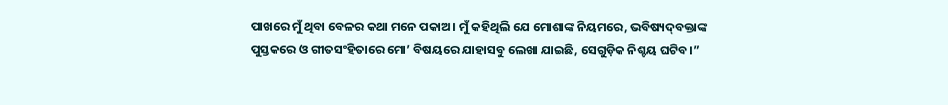ପାଖରେ ମୁଁ ଥିବା ବେଳର କଥା ମନେ ପକାଅ। ମୁଁ କହିଥିଲି ଯେ ମୋଶାଙ୍କ ନିୟମରେ, ଭବିଷ୍ୟ‌ଦ୍‌ବକ୍ତାଙ୍କ ପୁସ୍ତକରେ ଓ ଗୀତସଂହିତାରେ ମୋ’ ବିଷୟରେ ଯାହାସବୁ ଲେଖା ଯାଇଛି, ସେଗୁଡ଼ିକ ନିଶ୍ଚୟ ଘଟିବ।”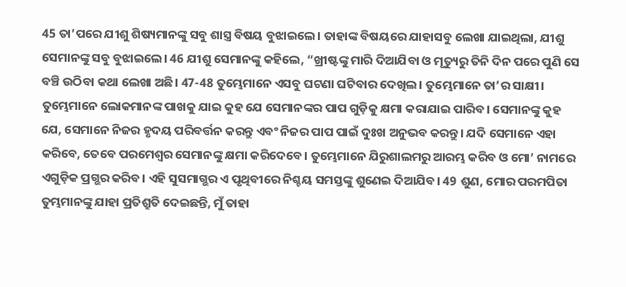45 ତା’ପରେ ଯୀଶୁ ଶିଷ୍ୟମାନଙ୍କୁ ସବୁ ଶାସ୍ତ୍ର ବିଷୟ ବୁଝାଇଲେ। ତାହାଙ୍କ ବିଷୟରେ ଯାହାସବୁ ଲେଖା ଯାଇଥିଲା, ଯୀଶୁ ସେମାନଙ୍କୁ ସବୁ ବୁଝାଇଲେ। 46 ଯୀଶୁ ସେମାନଙ୍କୁ କହିଲେ, “ଖ୍ରୀଷ୍ଟଙ୍କୁ ମାରି ଦିଆଯିବା ଓ ମୃତ୍ୟୁରୁ ତିନି ଦିନ ପରେ ପୁଣି ସେ ବଞ୍ଚି ଉଠିବା କଥା ଲେଖା ଅଛି। 47-48 ତୁମ୍ଭେମାନେ ଏସବୁ ଘଟଣା ଘଟିବାର ଦେଖିଲ। ତୁମ୍ଭେମାନେ ତା’ର ସାକ୍ଷୀ। ତୁମ୍ଭେମାନେ ଲୋକମାନଙ୍କ ପାଖକୁ ଯାଇ କୁହ ଯେ ସେମାନଙ୍କର ପାପ ଗୁଡ଼ିକୁ କ୍ଷମା କରାଯାଇ ପାରିବ। ସେମାନଙ୍କୁ କୁହ ଯେ, ସେମାନେ ନିଜର ହୃଦୟ ପରିବର୍ତ୍ତନ କରନ୍ତୁ ଏବଂ ନିଜର ପାପ ପାଇଁ ଦୁଃଖ ଅନୁଭବ କରନ୍ତୁ। ଯଦି ସେମାନେ ଏହା କରିବେ, ତେବେ ପରମେଶ୍ୱର ସେମାନଙ୍କୁ କ୍ଷମା କରିଦେବେ। ତୁମ୍ଭେମାନେ ଯିରୁଶାଲମରୁ ଆରମ୍ଭ କରିବ ଓ ମୋ’ ନାମରେ ଏଗୁଡ଼ିକ ପ୍ରଗ୍ଭର କରିବ। ଏହି ସୁସମାଗ୍ଭର ଏ ପୃଥିବୀରେ ନିଶ୍ଚୟ ସମସ୍ତଙ୍କୁ ଶୁଣେଇ ଦିଆଯିବ। 49 ଶୁଣ, ମୋର ପରମପିତା ତୁମ୍ଭମାନଙ୍କୁ ଯାହା ପ୍ରତିଶ୍ରୁତି ଦେଇଛନ୍ତି, ମୁଁ ତାହା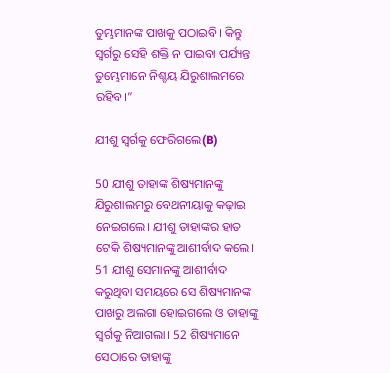ତୁମ୍ଭମାନଙ୍କ ପାଖକୁ ପଠାଇବି। କିନ୍ତୁ ସ୍ୱର୍ଗରୁ ସେହି ଶକ୍ତି ନ ପାଇବା ପର୍ଯ୍ୟନ୍ତ ତୁମ୍ଭେମାନେ ନିଶ୍ଚୟ ଯିରୁଶାଲମରେ ରହିବ।”

ଯୀଶୁ ସ୍ୱର୍ଗକୁ ଫେରିଗଲେ(B)

50 ଯୀଶୁ ତାହାଙ୍କ ଶିଷ୍ୟମାନଙ୍କୁ ଯିରୁଶାଲମରୁ ବେଥନୀୟାକୁ କଢ଼ାଇ ନେଇଗଲେ। ଯୀଶୁ ତାହାଙ୍କର ହାତ ଟେକି ଶିଷ୍ୟମାନଙ୍କୁ ଆଶୀର୍ବାଦ କଲେ। 51 ଯୀଶୁ ସେମାନଙ୍କୁ ଆଶୀର୍ବାଦ କରୁଥିବା ସମୟରେ ସେ ଶିଷ୍ୟମାନଙ୍କ ପାଖରୁ ଅଲଗା ହୋଇଗଲେ ଓ ତାହାଙ୍କୁ ସ୍ୱର୍ଗକୁ ନିଆଗଲା। 52 ଶିଷ୍ୟମାନେ ସେଠାରେ ତାହାଙ୍କୁ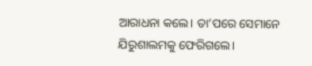ଆରାଧନା କଲେ। ତା’ପରେ ସେମାନେ ଯିରୁଶାଲମକୁ ଫେରିଗଲେ।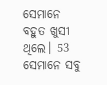ସେମାନେ ବହୁତ ଖୁସୀ ଥିଲେ। 53 ସେମାନେ ସବୁ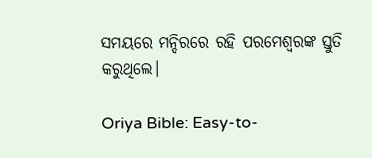ସମୟରେ ମନ୍ଦିରରେ ରହି ପରମେଶ୍ୱରଙ୍କ ସ୍ତୁତି କରୁଥିଲେ।

Oriya Bible: Easy-to-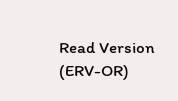Read Version (ERV-OR)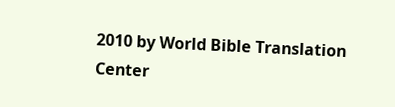2010 by World Bible Translation Center